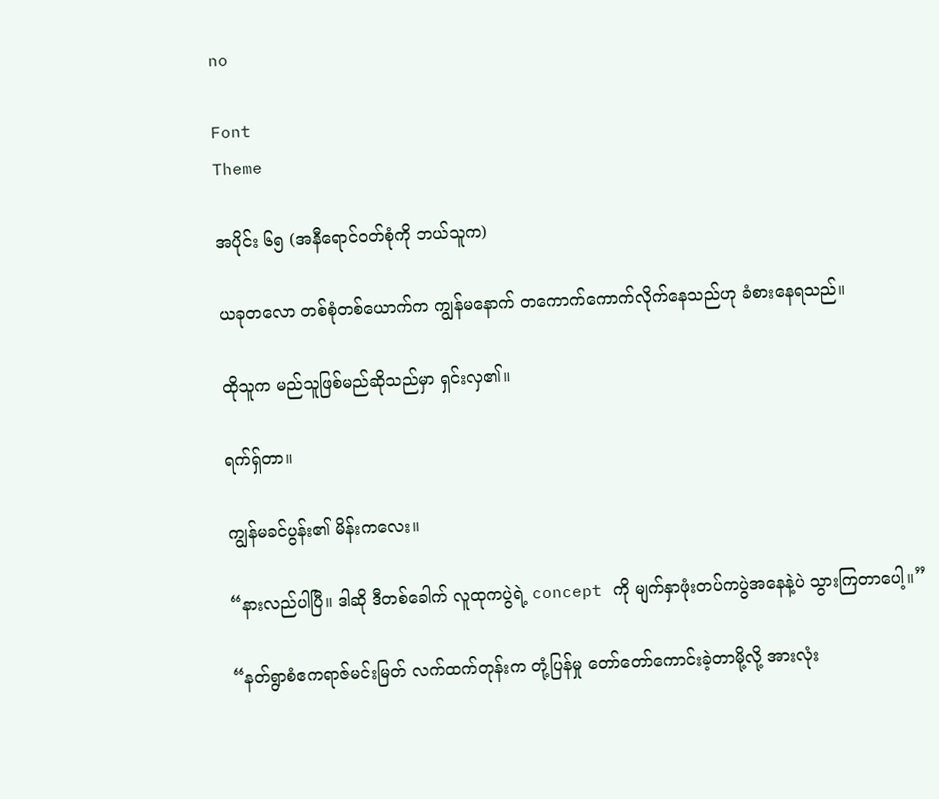no

Font
Theme

အပိုင်း ၆၅ (အနီရောင်ဝတ်စုံကို ဘယ်သူက)

ယခုတလော တစ်စုံတစ်ယောက်က ကျွန်မနောက် တကောက်ကောက်လိုက်နေသည်ဟု ခံစားနေရသည်။

ထိုသူက မည်သူဖြစ်မည်ဆိုသည်မှာ ရှင်းလှ၏။

ရက်ရှ်တာ။

ကျွန်မခင်ပွန်း၏ မိန်းကလေး။

“နားလည်ပါပြီ။ ဒါဆို ဒီတစ်ခေါက် လူထုကပွဲရဲ့ concept ကို မျက်နှာဖုံးတပ်ကပွဲအနေနဲ့ပဲ သွားကြတာပေါ့။”

“နတ်ရွာစံဧကရာဇ်မင်းမြတ် လက်ထက်တုန်းက တုံ့ပြန်မှု တော်တော်ကောင်းခဲ့တာမို့လို့ အားလုံး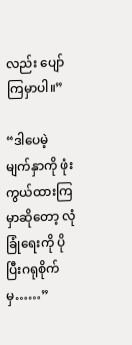လည်း ပျော်ကြမှာပါ။”

“ဒါပေမဲ့ မျက်နှာကို ဖုံးကွယ်ထားကြမှာဆိုတော့ လုံခြုံရေးကို ပိုပြီးဂရုစိုက်မှ……”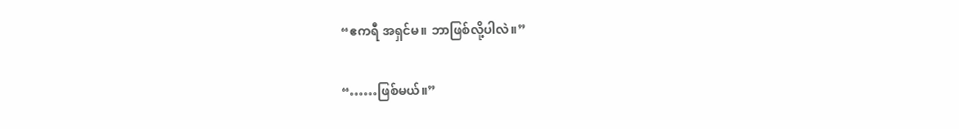“ဧကရီ အရှင်မ။ ဘာဖြစ်လို့ပါလဲ။”

“……ဖြစ်မယ်။”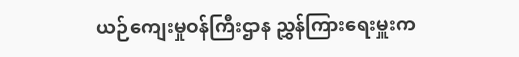ယဉ်ကျေးမှုဝန်ကြီးဌာန ညွှန်ကြားရေးမှူးက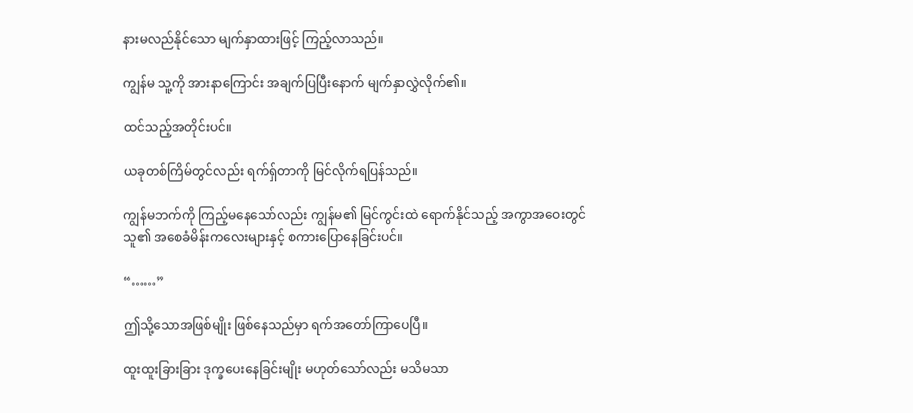နားမလည်နိုင်သော မျက်နှာထားဖြင့် ကြည့်လာသည်။

ကျွန်မ သူ့ကို အားနာကြောင်း အချက်ပြပြီးနောက် မျက်နှာလွှဲလိုက်၏။

ထင်သည့်အတိုင်းပင်။

ယခုတစ်ကြိမ်တွင်လည်း ရက်ရှ်တာကို မြင်လိုက်ရပြန်သည်။

ကျွန်မဘက်ကို ကြည့်မနေသော်လည်း ကျွန်မ၏ မြင်ကွင်းထဲ ရောက်နိုင်သည့် အကွာအဝေးတွင် သူ၏ အစေခံမိန်းကလေးများနှင့် စကားပြောနေခြင်းပင်။

“……”

ဤသို့သောအဖြစ်မျိုး ဖြစ်နေသည်မှာ ရက်အတော်ကြာပေပြီ။

ထူးထူးခြားခြား ဒုက္ခပေးနေခြင်းမျိုး မဟုတ်သော်လည်း မသိမသာ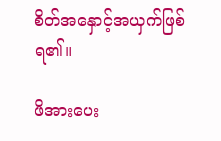စိတ်အနှောင့်အယှက်ဖြစ်ရ၏။

ဖိအားပေး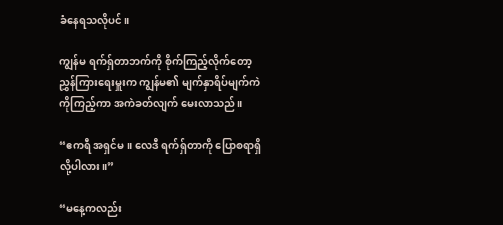ခံနေရသလိုပင်။

ကျွန်မ ရက်ရှ်တာဘက်ကို စိုက်ကြည့်လိုက်တော့ ညွှန်ကြားရေးမှူးက ကျွန်မ၏ မျက်နှာရိပ်မျက်ကဲကိုကြည့်ကာ အကဲခတ်လျက် မေးလာသည်။

“ဧကရီ အရှင်မ။ လေဒီ ရက်ရှ်တာကို ပြောစရာရှိလို့ပါလား။”

“မနေ့ကလည်း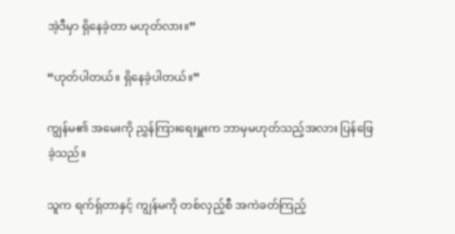အဲ့ဒီမှာ ရှိနေခဲ့တာ မဟုတ်လား။”

“ဟုတ်ပါတယ်။ ရှိနေခဲ့ပါတယ်။”

ကျွန်မ၏ အမေးကို ညွှန်ကြားရေးမှူးက ဘာမှမဟုတ်သည့်အလား ပြန်ဖြေခဲ့သည်။

သူက ရက်ရှ်တာနှင့် ကျွန်မကို တစ်လှည့်စီ အကဲခတ်ကြည့်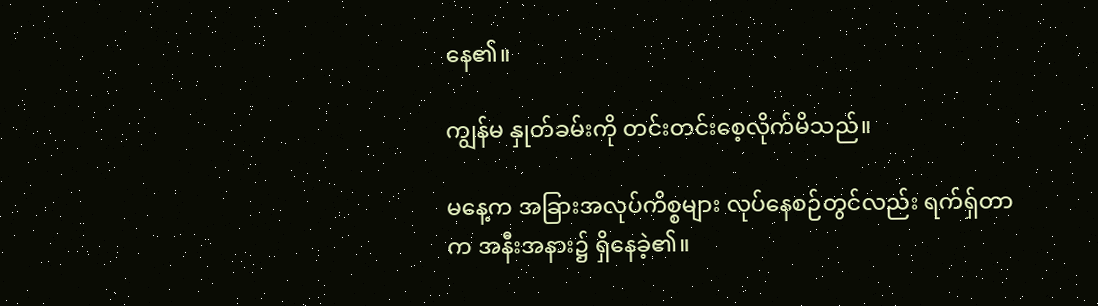နေ၏။

ကျွန်မ နှုတ်ခမ်းကို တင်းတင်းစေ့လိုက်မိသည်။

မနေ့က အခြားအလုပ်ကိစ္စများ လုပ်နေစဉ်တွင်လည်း ရက်ရှ်တာက အနီးအနား၌ ရှိနေခဲ့၏။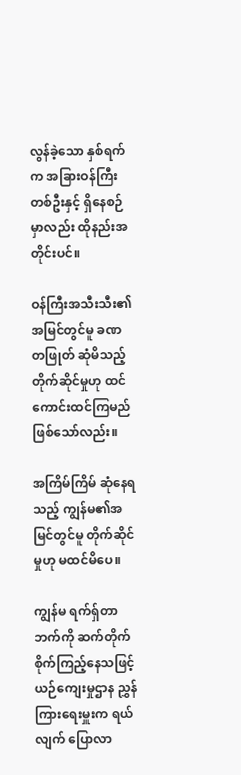လွန်ခဲ့သော နှစ်ရက်က အခြားဝန်ကြီးတစ်ဦးနှင့် ရှိနေစဉ်မှာလည်း ထိုနည်းအတိုင်းပင်။

ဝန်ကြီးအသီးသီး၏ အမြင်တွင်မူ ခဏတဖြုတ် ဆုံမိသည့် တိုက်ဆိုင်မှုဟု ထင်ကောင်းထင်ကြမည်ဖြစ်သော်လည်း။

အကြိမ်ကြိမ် ဆုံနေရသည့် ကျွန်မ၏အမြင်တွင်မူ တိုက်ဆိုင်မှုဟု မထင်မိပေ။

ကျွန်မ ရက်ရှ်တာဘက်ကို ဆက်တိုက် စိုက်ကြည့်နေသဖြင့် ယဉ်ကျေးမှုဌာန ညွှန်ကြားရေးမှူးက ရယ်လျက် ပြောလာ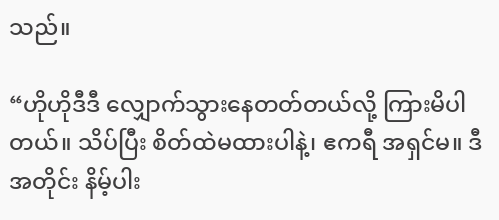သည်။

“ဟိုဟိုဒီဒီ လျှောက်သွားနေတတ်တယ်လို့ ကြားမိပါတယ်။ သိပ်ပြီး စိတ်ထဲမထားပါနဲ့၊ ဧကရီ အရှင်မ။ ဒီအတိုင်း နိမ့်ပါး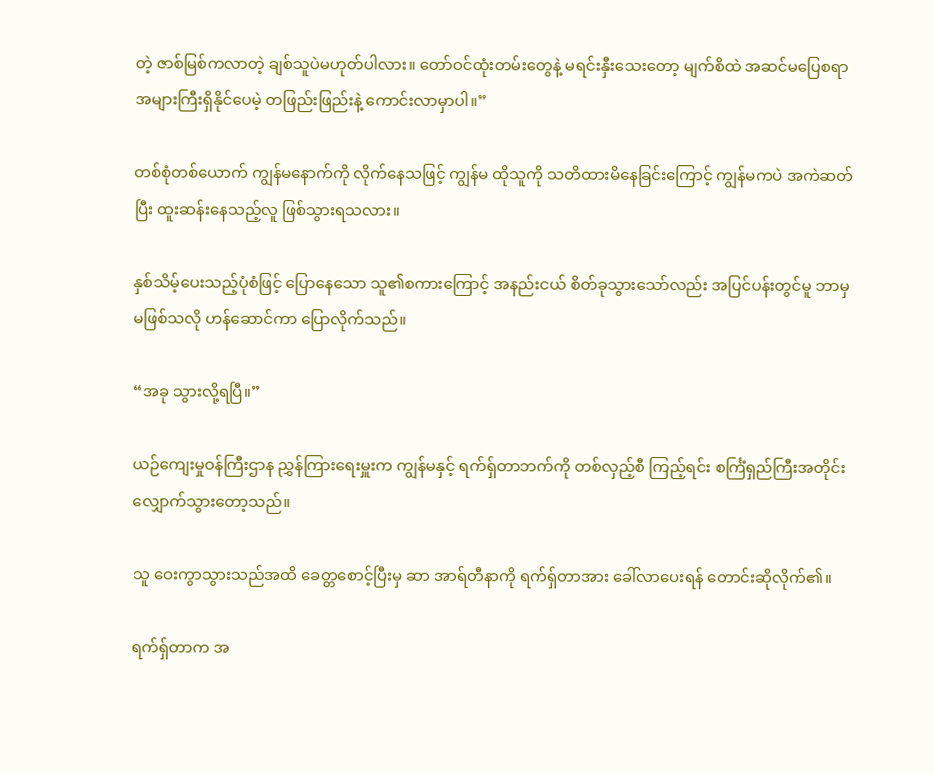တဲ့ ဇာစ်မြစ်ကလာတဲ့ ချစ်သူပဲမဟုတ်ပါလား။ တော်ဝင်ထုံးတမ်းတွေနဲ့ မရင်းနှီးသေးတော့ မျက်စိထဲ အဆင်မပြေစရာ အများကြီးရှိနိုင်ပေမဲ့ တဖြည်းဖြည်းနဲ့ ကောင်းလာမှာပါ။”

တစ်စုံတစ်ယောက် ကျွန်မနောက်ကို လိုက်နေသဖြင့် ကျွန်မ ထိုသူကို သတိထားမိနေခြင်းကြောင့် ကျွန်မကပဲ အကဲဆတ်ပြီး ထူးဆန်းနေသည့်လူ ဖြစ်သွားရသလား။

နှစ်သိမ့်ပေးသည့်ပုံစံဖြင့် ပြောနေသော သူ၏စကားကြောင့် အနည်းငယ် စိတ်ခုသွားသော်လည်း အပြင်ပန်းတွင်မူ ဘာမှမဖြစ်သလို ဟန်ဆောင်ကာ ပြောလိုက်သည်။

“အခု သွားလို့ရပြီ။”

ယဉ်ကျေးမှုဝန်ကြီးဌာန ညွှန်ကြားရေးမှူးက ကျွန်မနှင့် ရက်ရှ်တာဘက်ကို တစ်လှည့်စီ ကြည့်ရင်း စင်္ကြံရှည်ကြီးအတိုင်း လျှောက်သွားတော့သည်။

သူ ဝေးကွာသွားသည်အထိ ခေတ္တစောင့်ပြီးမှ ဆာ အာရ်တီနာကို ရက်ရှ်တာအား ခေါ်လာပေးရန် တောင်းဆိုလိုက်၏။

ရက်ရှ်တာက အ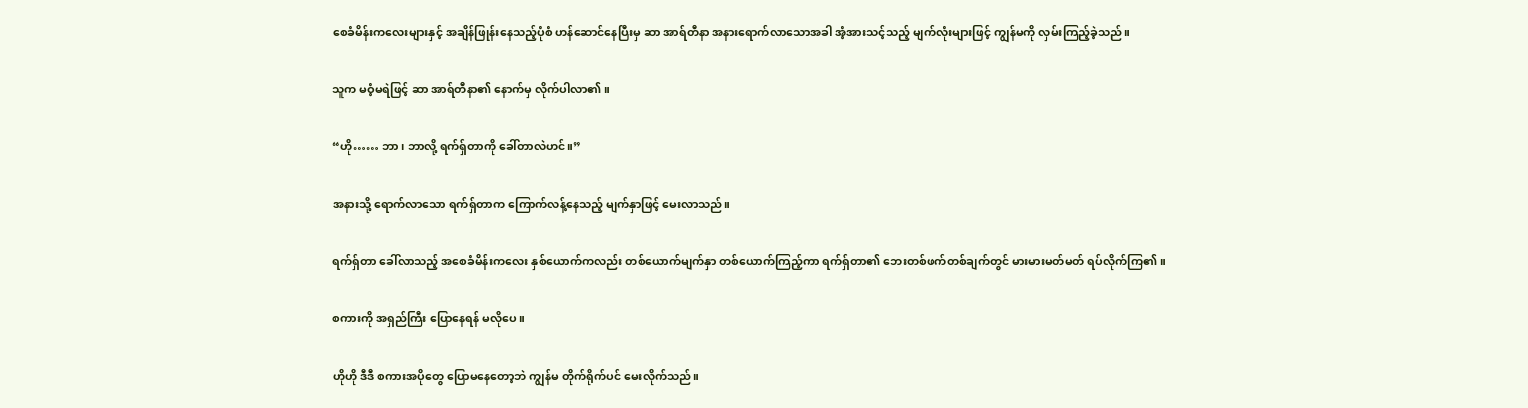စေခံမိန်းကလေးများနှင့် အချိန်ဖြုန်းနေသည့်ပုံစံ ဟန်ဆောင်နေပြီးမှ ဆာ အာရ်တီနာ အနားရောက်လာသောအခါ အံ့အားသင့်သည့် မျက်လုံးများဖြင့် ကျွန်မကို လှမ်းကြည့်ခဲ့သည်။

သူက မဝံ့မရဲဖြင့် ဆာ အာရ်တီနာ၏ နောက်မှ လိုက်ပါလာ၏။

“ဟို…… ဘာ၊ ဘာလို့ ရက်ရှ်တာကို ခေါ်တာလဲဟင်။”

အနားသို့ ရောက်လာသော ရက်ရှ်တာက ကြောက်လန့်နေသည့် မျက်နှာဖြင့် မေးလာသည်။

ရက်ရှ်တာ ခေါ်လာသည့် အစေခံမိန်းကလေး နှစ်ယောက်ကလည်း တစ်ယောက်မျက်နှာ တစ်ယောက်ကြည့်ကာ ရက်ရှ်တာ၏ ဘေးတစ်ဖက်တစ်ချက်တွင် မားမားမတ်မတ် ရပ်လိုက်ကြ၏။

စကားကို အရှည်ကြီး ပြောနေရန် မလိုပေ။

ဟိုဟို ဒီဒီ စကားအပိုတွေ ပြောမနေတော့ဘဲ ကျွန်မ တိုက်ရိုက်ပင် မေးလိုက်သည်။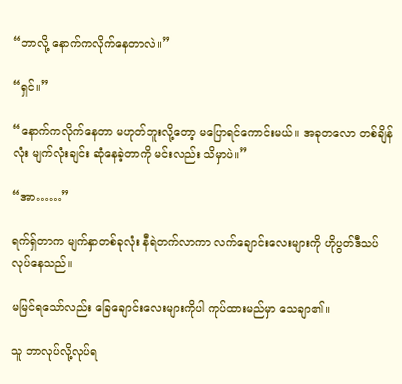“ဘာလို့ နောက်ကလိုက်နေတာလဲ။”

“ရှင်။”

“နောက်ကလိုက်နေတာ မဟုတ်ဘူးလို့တော့ မပြောရင်ကောင်းမယ်။ အခုတလော တစ်ချိန်လုံး မျက်လုံးချင်း ဆုံနေခဲ့တာကို မင်းလည်း သိမှာပဲ။”

“အာ……”

ရက်ရှ်တာက မျက်နှာတစ်ခုလုံး နီရဲတက်လာကာ လက်ချောင်းလေးများကို ဟိုပွတ်ဒီသပ်လုပ်နေသည်။

မမြင်ရသော်လည်း ခြေချောင်းလေးများကိုပါ ကုပ်ထားမည်မှာ သေချာ၏။

သူ ဘာလုပ်လို့လုပ်ရ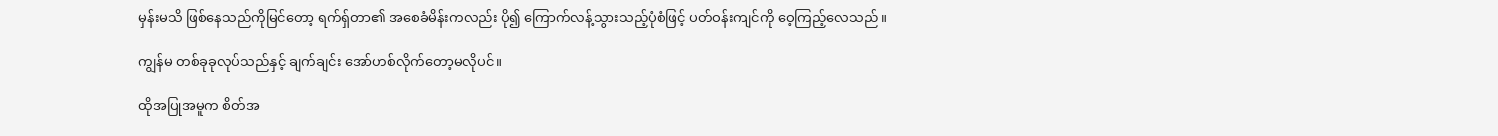မှန်းမသိ ဖြစ်နေသည်ကိုမြင်တော့ ရက်ရှ်တာ၏ အစေခံမိန်းကလည်း ပို၍ ကြောက်လန့်သွားသည့်ပုံစံဖြင့် ပတ်ဝန်းကျင်ကို ဝေ့ကြည့်လေသည်။

ကျွန်မ တစ်ခုခုလုပ်သည်နှင့် ချက်ချင်း အော်ဟစ်လိုက်တော့မလိုပင်။

ထိုအပြုအမူက စိတ်အ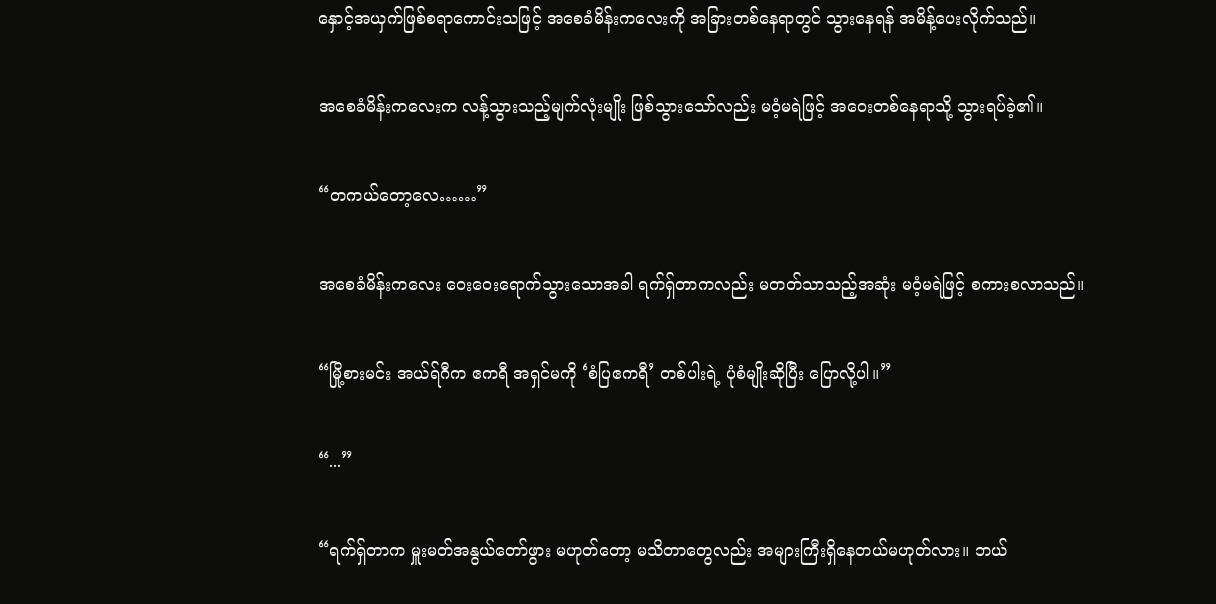နှောင့်အယှက်ဖြစ်စရာကောင်းသဖြင့် အစေခံမိန်းကလေးကို အခြားတစ်နေရာတွင် သွားနေရန် အမိန့်ပေးလိုက်သည်။

အစေခံမိန်းကလေးက လန့်သွားသည့်မျက်လုံးမျိုး ဖြစ်သွားသော်လည်း မဝံ့မရဲဖြင့် အဝေးတစ်နေရာသို့ သွားရပ်ခဲ့၏။

“တကယ်တော့လေ……”

အစေခံမိန်းကလေး ဝေးဝေးရောက်သွားသောအခါ ရက်ရှ်တာကလည်း မတတ်သာသည့်အဆုံး မဝံ့မရဲဖြင့် စကားစလာသည်။

“မြို့စားမင်း အယ်ရ်ဂီက ဧကရီ အရှင်မကို ‘စံပြဧကရီ’ တစ်ပါးရဲ့ ပုံစံမျိုးဆိုပြီး ပြောလို့ပါ။”

“...”

“ရက်ရှ်တာက မှူးမတ်အနွယ်တော်ဖွား မဟုတ်တော့ မသိတာတွေလည်း အများကြီးရှိနေတယ်မဟုတ်လား။ ဘယ်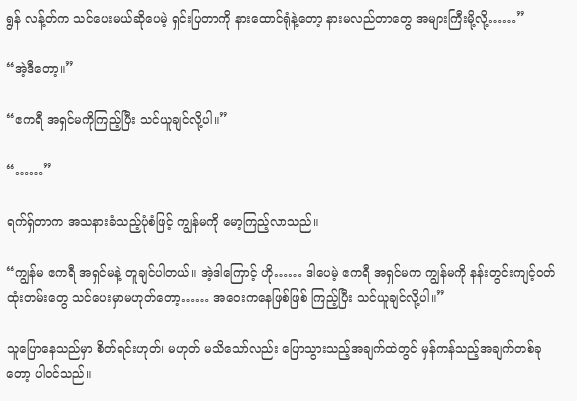ရွန် လန့်တ်က သင်ပေးမယ်ဆိုပေမဲ့ ရှင်းပြတာကို နားထောင်ရုံနဲ့တော့ နားမလည်တာတွေ အများကြီးမို့လို့……”

“အဲ့ဒီတော့။”

“ဧကရီ အရှင်မကိုကြည့်ပြီး သင်ယူချင်လို့ပါ။”

“……”

ရက်ရှ်တာက အသနားခံသည့်ပုံစံဖြင့် ကျွန်မကို မော့ကြည့်လာသည်။

“ကျွန်မ ဧကရီ အရှင်မနဲ့ တူချင်ပါတယ်။ အဲ့ဒါကြောင့် ဟို…… ဒါပေမဲ့ ဧကရီ အရှင်မက ကျွန်မကို နန်းတွင်းကျင့်ဝတ်ထုံးတမ်းတွေ သင်ပေးမှာမဟုတ်တော့…… အဝေးကနေဖြစ်ဖြစ် ကြည့်ပြီး သင်ယူချင်လို့ပါ။”

သူပြောနေသည်မှာ စိတ်ရင်းဟုတ်၊ မဟုတ် မသိသော်လည်း ပြောသွားသည့်အချက်ထဲတွင် မှန်ကန်သည့်အချက်တစ်ခုတော့ ပါဝင်သည်။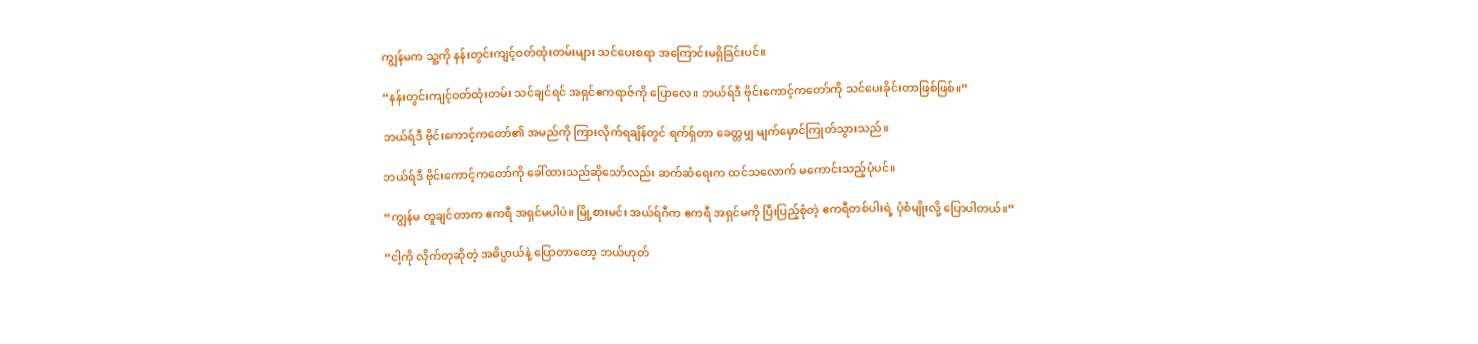ကျွန်မက သူ့ကို နန်းတွင်းကျင့်ဝတ်ထုံးတမ်းများ သင်ပေးစရာ အကြောင်းမရှိခြင်းပင်။

“နန်းတွင်းကျင့်ဝတ်ထုံးတမ်း သင်ချင်ရင် အရှင်ဧကရာဇ်ကို ပြောလေ။ ဘယ်ရ်ဒီ ဗိုင်းကောင့်ကတော်ကို သင်ပေးခိုင်းတာဖြစ်ဖြစ်။”

ဘယ်ရ်ဒီ ဗိုင်းကောင့်ကတော်၏ အမည်ကို ကြားလိုက်ရချိန်တွင် ရက်ရှ်တာ ခေတ္တမျှ မျက်မှောင်ကြုတ်သွားသည်။

ဘယ်ရ်ဒီ ဗိုင်းကောင့်ကတော်ကို ခေါ်ထားသည်ဆိုသော်လည်း ဆက်ဆံရေးက ထင်သလောက် မကောင်းသည့်ပုံပင်။

“ကျွန်မ တူချင်တာက ဧကရီ အရှင်မပါပဲ။ မြို့စားမင်း အယ်ရ်ဂီက ဧကရီ အရှင်မကို ပြီးပြည့်စုံတဲ့ ဧကရီတစ်ပါးရဲ့ ပုံစံမျိုးလို့ ပြောပါတယ်။”

“ငါ့ကို လိုက်တုဆိုတဲ့ အဓိပ္ပာယ်နဲ့ ပြောတာတော့ ဘယ်ဟုတ်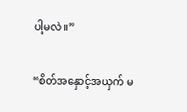ပါ့မလဲ။”

“စိတ်အနှောင့်အယှက် မ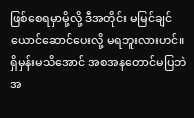ဖြစ်စေရမှာမို့လို့ ဒီအတိုင်း မမြင်ချင်ယောင်ဆောင်ပေးလို့ မရဘူးလားဟင်။ ရှိမှန်းမသိအောင် အစအနတောင်မပြဘဲ အ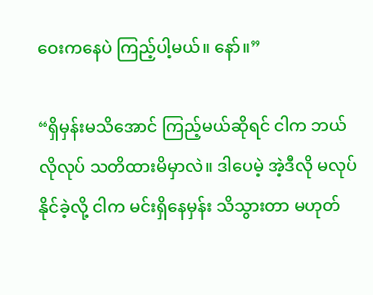ဝေးကနေပဲ ကြည့်ပါ့မယ်။ နော်။”

“ရှိမှန်းမသိအောင် ကြည့်မယ်ဆိုရင် ငါက ဘယ်လိုလုပ် သတိထားမိမှာလဲ။ ဒါပေမဲ့ အဲ့ဒီလို မလုပ်နိုင်ခဲ့လို့ ငါက မင်းရှိနေမှန်း သိသွားတာ မဟုတ်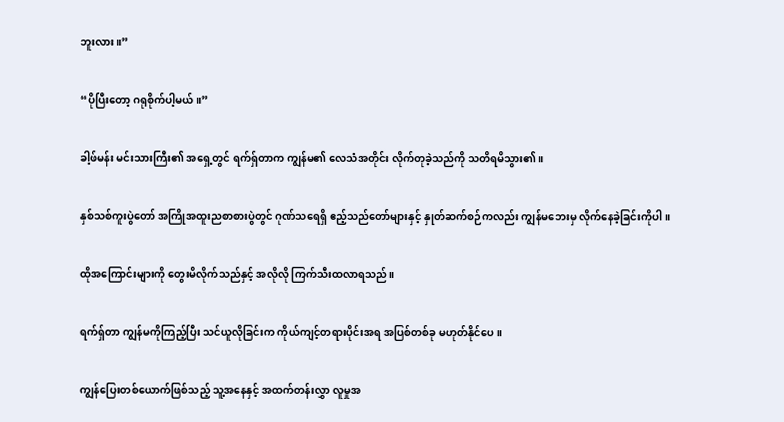ဘူးလား။”

“ပိုပြီးတော့ ဂရုစိုက်ပါ့မယ်။”

ခါ့ဖ်မန်း မင်းသားကြီး၏ အရှေ့တွင် ရက်ရှ်တာက ကျွန်မ၏ လေသံအတိုင်း လိုက်တုခဲ့သည်ကို သတိရမိသွား၏။

နှစ်သစ်ကူးပွဲတော် အကြိုအထူးညစာစားပွဲတွင် ဂုဏ်သရေရှိ ဧည့်သည်တော်များနှင့် နှုတ်ဆက်စဉ်ကလည်း ကျွန်မဘေးမှ လိုက်နေခဲ့ခြင်းကိုပါ။

ထိုအကြောင်းများကို တွေးမိလိုက်သည်နှင့် အလိုလို ကြက်သီးထလာရသည်။

ရက်ရှ်တာ ကျွန်မကိုကြည့်ပြီး သင်ယူလိုခြင်းက ကိုယ်ကျင့်တရားပိုင်းအရ အပြစ်တစ်ခု မဟုတ်နိုင်ပေ။

ကျွန်ပြေးတစ်ယောက်ဖြစ်သည့် သူ့အနေနှင့် အထက်တန်းလွှာ လူမှုအ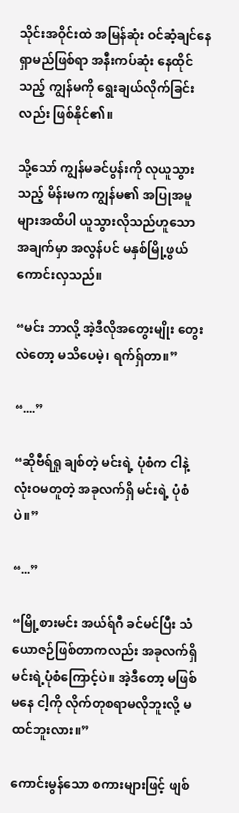သိုင်းအဝိုင်းထဲ အမြန်ဆုံး ဝင်ဆံ့ချင်နေရှာမည်ဖြစ်ရာ အနီးကပ်ဆုံး နေထိုင်သည့် ကျွန်မကို ရွေးချယ်လိုက်ခြင်းလည်း ဖြစ်နိုင်၏။

သို့သော် ကျွန်မခင်ပွန်းကို လုယူသွားသည့် မိန်းမက ကျွန်မ၏ အပြုအမူများအထိပါ ယူသွားလိုသည်ဟူသော အချက်မှာ အလွန်ပင် မနှစ်မြို့ဖွယ်ကောင်းလှသည်။

“မင်း ဘာလို့ အဲ့ဒီလိုအတွေးမျိုး တွေးလဲတော့ မသိပေမဲ့၊ ရက်ရှ်တာ။”

“....”

“ဆိုဗီရ်ရှု ချစ်တဲ့ မင်းရဲ့ ပုံစံက ငါနဲ့ လုံးဝမတူတဲ့ အခုလက်ရှိ မင်းရဲ့ ပုံစံပဲ။”

“...”

“မြို့စားမင်း အယ်ရ်ဂီ ခင်မင်ပြီး သံယောဇဉ်ဖြစ်တာကလည်း အခုလက်ရှိ မင်းရဲ့ပုံစံကြောင့်ပဲ။ အဲ့ဒီတော့ မဖြစ်မနေ ငါ့ကို လိုက်တုစရာမလိုဘူးလို့ မထင်ဘူးလား။”

ကောင်းမွန်သော စကားများဖြင့် ဖျစ်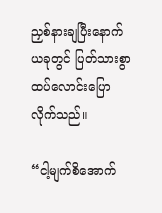ညှစ်နားချပြီးနောက် ယခုတွင် ပြတ်သားစွာ ထပ်လောင်းပြောလိုက်သည်။

“ငါ့မျက်စိအောက်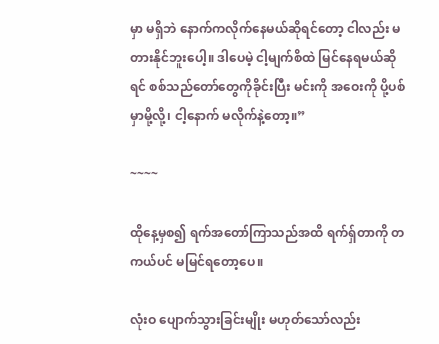မှာ မရှိဘဲ နောက်ကလိုက်နေမယ်ဆိုရင်တော့ ငါလည်း မတားနိုင်ဘူးပေါ့။ ဒါပေမဲ့ ငါ့မျက်စိထဲ မြင်နေရမယ်ဆိုရင် စစ်သည်တော်တွေကိုခိုင်းပြီး မင်းကို အဝေးကို ပို့ပစ်မှာမို့လို့၊ ငါ့နောက် မလိုက်နဲ့တော့။”

~~~~

ထိုနေ့မှစ၍ ရက်အတော်ကြာသည်အထိ ရက်ရှ်တာကို တကယ်ပင် မမြင်ရတော့ပေ။

လုံးဝ ပျောက်သွားခြင်းမျိုး မဟုတ်သော်လည်း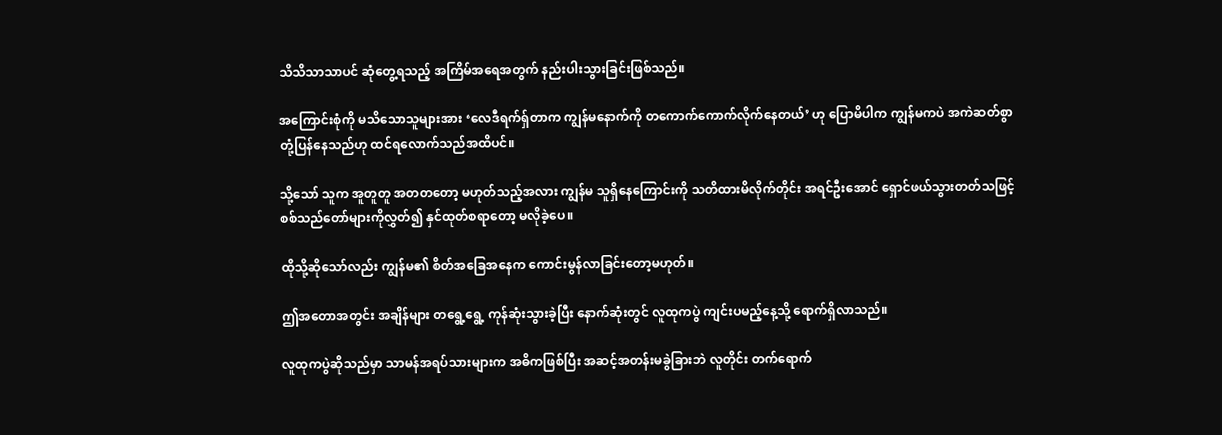သိသိသာသာပင် ဆုံတွေ့ရသည့် အကြိမ်အရေအတွက် နည်းပါးသွားခြင်းဖြစ်သည်။

အကြောင်းစုံကို မသိသောသူများအား ‘လေဒီရက်ရှ်တာက ကျွန်မနောက်ကို တကောက်ကောက်လိုက်နေတယ်’ ဟု ပြောမိပါက ကျွန်မကပဲ အကဲဆတ်စွာ တုံ့ပြန်နေသည်ဟု ထင်ရလောက်သည်အထိပင်။

သို့သော် သူက အူတူတူ အတတတော့ မဟုတ်သည့်အလား ကျွန်မ သူရှိနေကြောင်းကို သတိထားမိလိုက်တိုင်း အရင်ဦးအောင် ရှောင်ဖယ်သွားတတ်သဖြင့် စစ်သည်တော်များကိုလွှတ်၍ နှင်ထုတ်စရာတော့ မလိုခဲ့ပေ။

ထိုသို့ဆိုသော်လည်း ကျွန်မ၏ စိတ်အခြေအနေက ကောင်းမွန်လာခြင်းတော့မဟုတ်။

ဤအတောအတွင်း အချိန်များ တရွေ့ရွေ့ ကုန်ဆုံးသွားခဲ့ပြီး နောက်ဆုံးတွင် လူထုကပွဲ ကျင်းပမည့်နေ့သို့ ရောက်ရှိလာသည်။

လူထုကပွဲဆိုသည်မှာ သာမန်အရပ်သားများက အဓိကဖြစ်ပြီး အဆင့်အတန်းမခွဲခြားဘဲ လူတိုင်း တက်ရောက်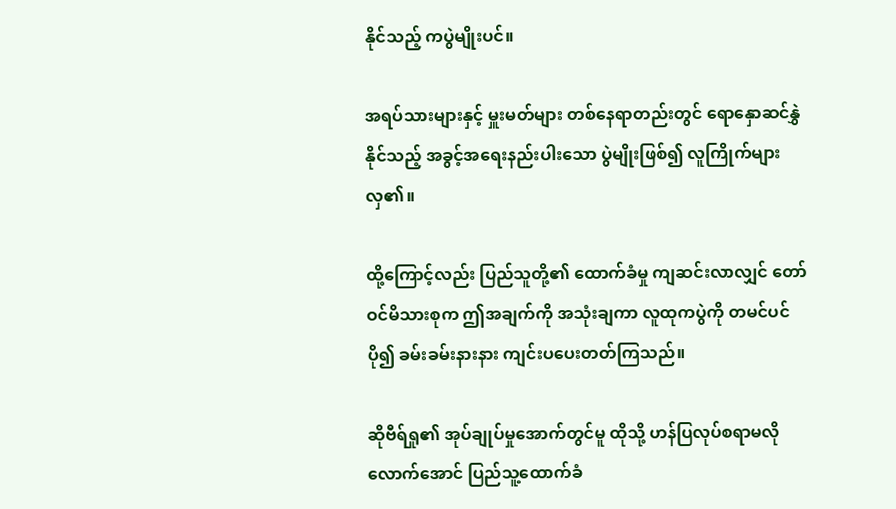နိုင်သည့် ကပွဲမျိုးပင်။

အရပ်သားများနှင့် မှူးမတ်များ တစ်နေရာတည်းတွင် ရောနှောဆင်နွှဲနိုင်သည့် အခွင့်အရေးနည်းပါးသော ပွဲမျိုးဖြစ်၍ လူကြိုက်များလှ၏။

ထို့ကြောင့်လည်း ပြည်သူတို့၏ ထောက်ခံမှု ကျဆင်းလာလျှင် တော်ဝင်မိသားစုက ဤအချက်ကို အသုံးချကာ လူထုကပွဲကို တမင်ပင် ပို၍ ခမ်းခမ်းနားနား ကျင်းပပေးတတ်ကြသည်။

ဆိုဗီရ်ရှု၏ အုပ်ချုပ်မှုအောက်တွင်မူ ထိုသို့ ဟန်ပြလုပ်စရာမလိုလောက်အောင် ပြည်သူ့ထောက်ခံ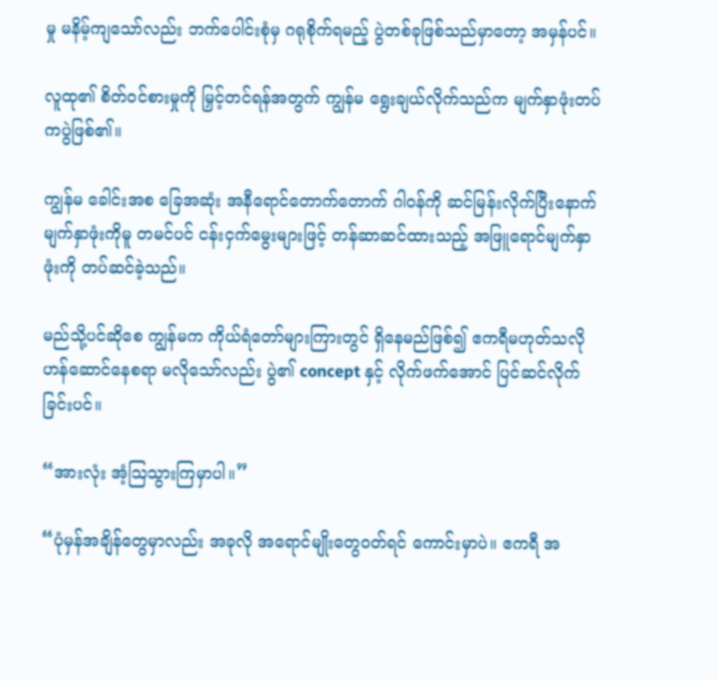မှု မနိမ့်ကျသော်လည်း ဘက်ပေါင်းစုံမှ ဂရုစိုက်ရမည့် ပွဲတစ်ခုဖြစ်သည်မှာတော့ အမှန်ပင်။

လူထု၏ စိတ်ဝင်စားမှုကို မြှင့်တင်ရန်အတွက် ကျွန်မ ရွေးချယ်လိုက်သည်က မျက်နှာဖုံးတပ်ကပွဲဖြစ်၏။

ကျွန်မ ခေါင်းအစ ခြေအဆုံး အနီရောင်တောက်တောက် ဂါဝန်ကို ဆင်မြန်းလိုက်ပြီးနောက် မျက်နှာဖုံးကိုမူ တမင်ပင် ငန်းငှက်မွေးများဖြင့် တန်ဆာဆင်ထားသည့် အဖြူရောင်မျက်နှာဖုံးကို တပ်ဆင်ခဲ့သည်။

မည်သို့ပင်ဆိုစေ ကျွန်မက ကိုယ်ရံတော်များကြားတွင် ရှိနေမည်ဖြစ်၍ ဧကရီမဟုတ်သလို ဟန်ဆောင်နေစရာ မလိုသော်လည်း ပွဲ၏ concept နှင့် လိုက်ဖက်အောင် ပြင်ဆင်လိုက်ခြင်းပင်။

“အားလုံး အံ့ဩသွားကြမှာပါ။”

“ပုံမှန်အချိန်တွေမှာလည်း အခုလို အရောင်မျိုးတွေဝတ်ရင် ကောင်းမှာပဲ။ ဧကရီ အ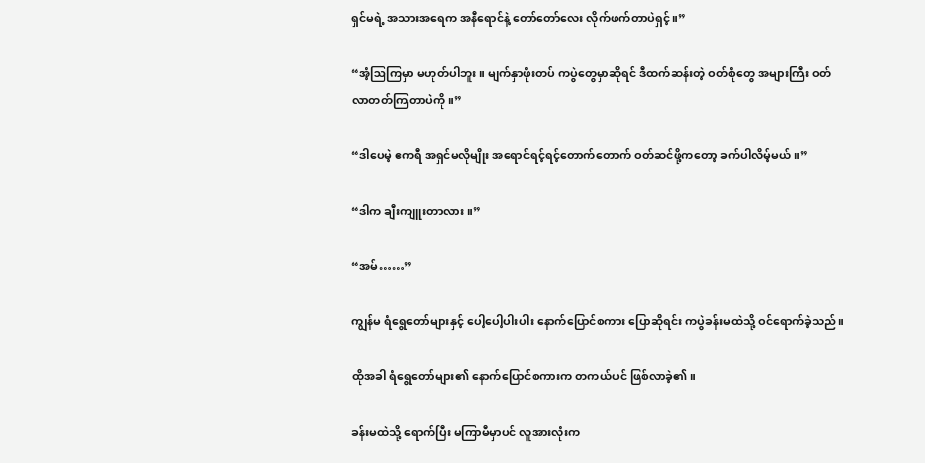ရှင်မရဲ့ အသားအရေက အနီရောင်နဲ့ တော်တော်လေး လိုက်ဖက်တာပဲရှင့်။”

“အံ့ဩကြမှာ မဟုတ်ပါဘူး။ မျက်နှာဖုံးတပ် ကပွဲတွေမှာဆိုရင် ဒီထက်ဆန်းတဲ့ ဝတ်စုံတွေ အများကြီး ဝတ်လာတတ်ကြတာပဲကို။”

“ဒါပေမဲ့ ဧကရီ အရှင်မလိုမျိုး အရောင်ရင့်ရင့်တောက်တောက် ဝတ်ဆင်ဖို့ကတော့ ခက်ပါလိမ့်မယ်။”

“ဒါက ချီးကျူးတာလား။”

“အမ်……”

ကျွန်မ ရံရွေတော်များနှင့် ပေါ့ပေါ့ပါးပါး နောက်ပြောင်စကား ပြောဆိုရင်း ကပွဲခန်းမထဲသို့ ဝင်ရောက်ခဲ့သည်။

ထိုအခါ ရံရွေတော်များ၏ နောက်ပြောင်စကားက တကယ်ပင် ဖြစ်လာခဲ့၏။

ခန်းမထဲသို့ ရောက်ပြီး မကြာမီမှာပင် လူအားလုံးက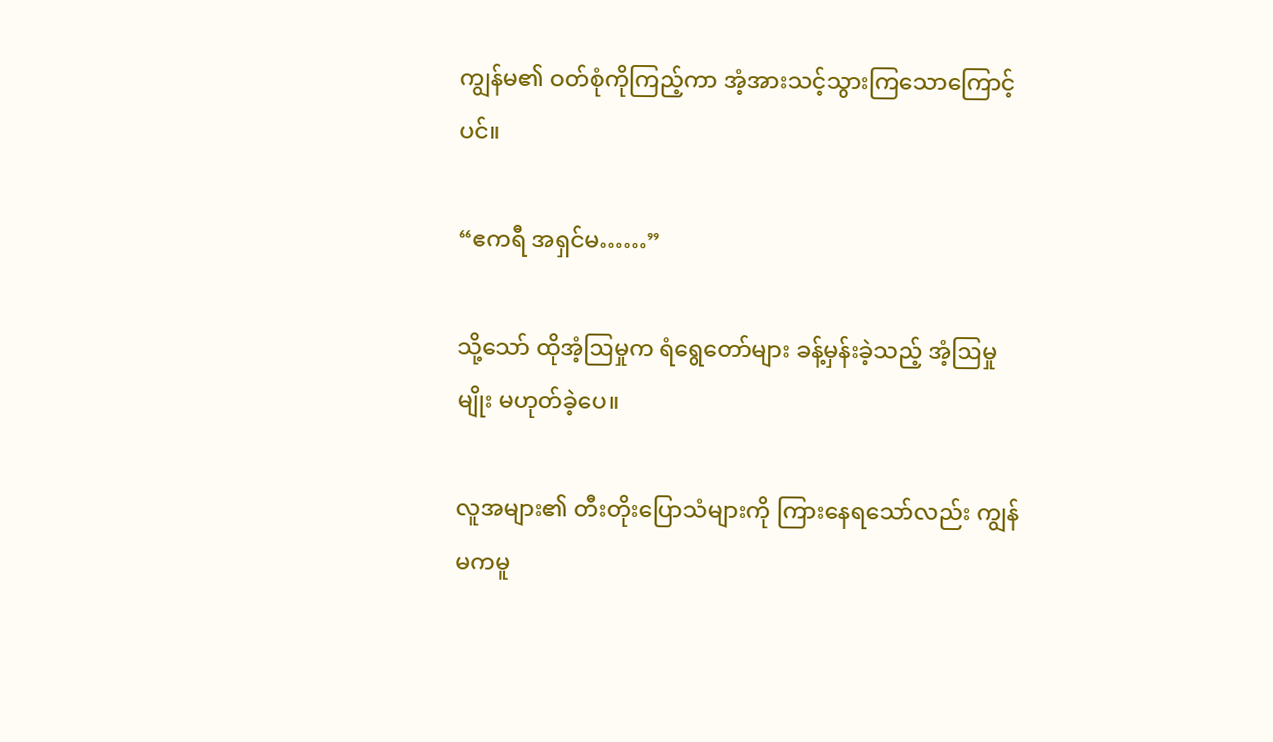ကျွန်မ၏ ဝတ်စုံကိုကြည့်ကာ အံ့အားသင့်သွားကြသောကြောင့်ပင်။

“ဧကရီ အရှင်မ……”

သို့သော် ထိုအံ့ဩမှုက ရံရွေတော်များ ခန့်မှန်းခဲ့သည့် အံ့ဩမှုမျိုး မဟုတ်ခဲ့ပေ။

လူအများ၏ တီးတိုးပြောသံများကို ကြားနေရသော်လည်း ကျွန်မကမူ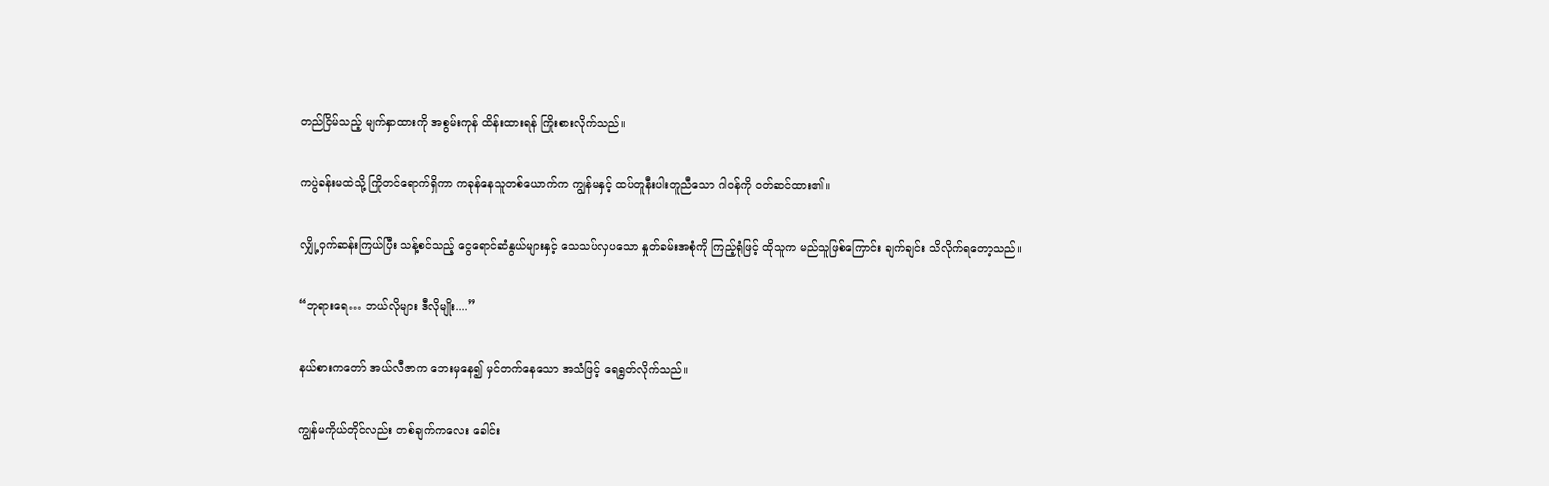တည်ငြိမ်သည့် မျက်နှာထားကို အစွမ်းကုန် ထိန်းထားရန် ကြိုးစားလိုက်သည်။

ကပွဲခန်းမထဲသို့ ကြိုတင်ရောက်ရှိကာ ကခုန်နေသူတစ်ယောက်က ကျွန်မနှင့် ထပ်တူနီးပါးတူညီသော ဂါဝန်ကို ဝတ်ဆင်ထား၏။

လျှို့ဝှက်ဆန်းကြယ်ပြီး သန့်စင်သည့် ငွေရောင်ဆံနွယ်များနှင့် သေသပ်လှပသော နှုတ်ခမ်းအစုံကို ကြည့်ရုံဖြင့် ထိုသူက မည်သူဖြစ်ကြောင်း ချက်ချင်း သိလိုက်ရတော့သည်။

“ဘုရားရေ… ဘယ်လိုများ ဒီလိုမျိုး....”

နယ်စားကတော် အယ်လီဇာက ဘေးမှနေ၍ မှင်တက်နေသော အသံဖြင့် ရေရွတ်လိုက်သည်။

ကျွန်မကိုယ်တိုင်လည်း တစ်ချက်ကလေး ခေါင်း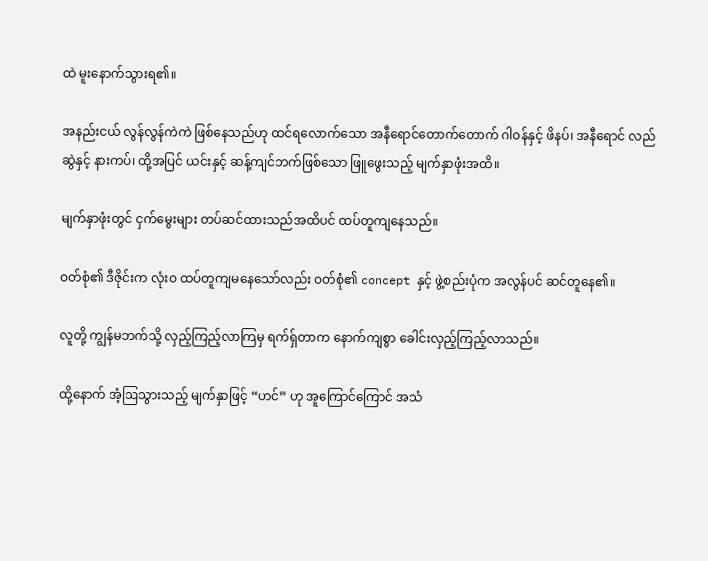ထဲ မူးနောက်သွားရ၏။

အနည်းငယ် လွန်လွန်ကဲကဲ ဖြစ်နေသည်ဟု ထင်ရလောက်သော အနီရောင်တောက်တောက် ဂါဝန်နှင့် ဖိနပ်၊ အနီရောင် လည်ဆွဲနှင့် နားကပ်၊ ထို့အပြင် ယင်းနှင့် ဆန့်ကျင်ဘက်ဖြစ်သော ဖြူဖွေးသည့် မျက်နှာဖုံးအထိ။

မျက်နှာဖုံးတွင် ငှက်မွေးများ တပ်ဆင်ထားသည်အထိပင် ထပ်တူကျနေသည်။

ဝတ်စုံ၏ ဒီဇိုင်းက လုံးဝ ထပ်တူကျမနေသော်လည်း ဝတ်စုံ၏ concept နှင့် ဖွဲ့စည်းပုံက အလွန်ပင် ဆင်တူနေ၏။

လူတို့ ကျွန်မဘက်သို့ လှည့်ကြည့်လာကြမှ ရက်ရှ်တာက နောက်ကျစွာ ခေါင်းလှည့်ကြည့်လာသည်။

ထို့နောက် အံ့ဩသွားသည့် မျက်နှာဖြင့် “ဟင်” ဟု အူကြောင်ကြောင် အသံ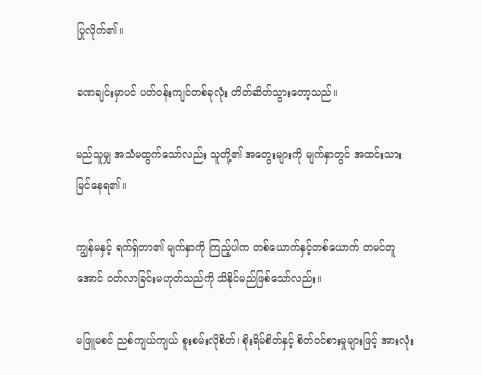ပြုလိုက်၏။

ခဏချင်းမှာပင် ပတ်ဝန်းကျင်တစ်ခုလုံး တိတ်ဆိတ်သွားတော့သည်။

မည်သူမျှ အသံမထွက်သော်လည်း သူတို့၏ အတွေးများကို မျက်နှာတွင် အထင်းသား မြင်နေရ၏။

ကျွန်မနှင့် ရက်ရှ်တာ၏ မျက်နှာကို ကြည့်ပါက တစ်ယောက်နှင့်တစ်ယောက် တမင်တူအောင် ဝတ်လာခြင်းမဟုတ်သည်ကို သိနိုင်မည်ဖြစ်သော်လည်း။

မဖြူမစင် ညစ်ကျယ်ကျယ် စူးစမ်းလိုစိတ်၊ စိုးရိမ်စိတ်နှင့် စိတ်ဝင်စားမှုများဖြင့် အားလုံး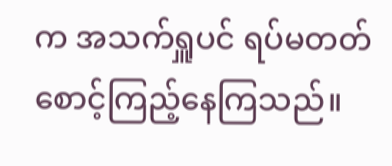က အသက်ရှူပင် ရပ်မတတ် စောင့်ကြည့်နေကြသည်။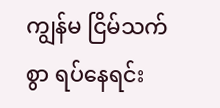ကျွန်မ ငြိမ်သက်စွာ ရပ်နေရင်း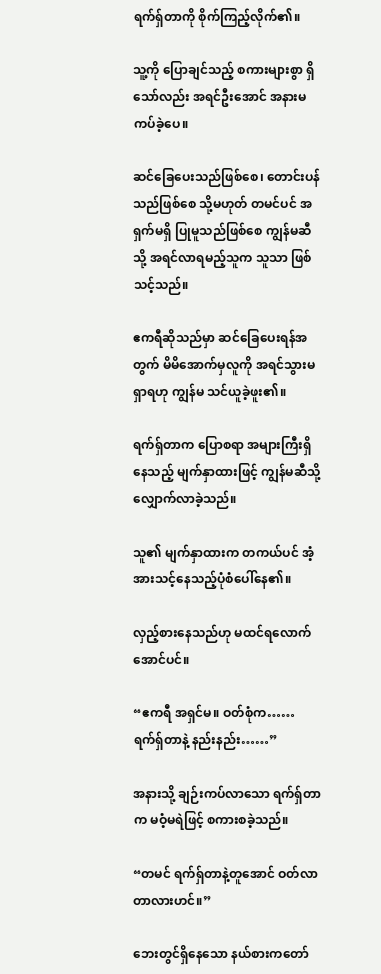ရက်ရှ်တာကို စိုက်ကြည့်လိုက်၏။

သူ့ကို ပြောချင်သည့် စကားများစွာ ရှိသော်လည်း အရင်ဦးအောင် အနားမကပ်ခဲ့ပေ။

ဆင်ခြေပေးသည်ဖြစ်စေ၊ တောင်းပန်သည်ဖြစ်စေ သို့မဟုတ် တမင်ပင် အရှက်မရှိ ပြုမူသည်ဖြစ်စေ ကျွန်မဆီသို့ အရင်လာရမည့်သူက သူသာ ဖြစ်သင့်သည်။

ဧကရီဆိုသည်မှာ ဆင်ခြေပေးရန်အတွက် မိမိအောက်မှလူကို အရင်သွားမရှာရဟု ကျွန်မ သင်ယူခဲ့ဖူး၏။

ရက်ရှ်တာက ပြောစရာ အများကြီးရှိနေသည့် မျက်နှာထားဖြင့် ကျွန်မဆီသို့ လျှောက်လာခဲ့သည်။

သူ၏ မျက်နှာထားက တကယ်ပင် အံ့အားသင့်နေသည့်ပုံစံပေါ်နေ၏။

လှည့်စားနေသည်ဟု မထင်ရလောက်အောင်ပင်။

“ဧကရီ အရှင်မ။ ဝတ်စုံက…… ရက်ရှ်တာနဲ့ နည်းနည်း……”

အနားသို့ ချဉ်းကပ်လာသော ရက်ရှ်တာက မဝံ့မရဲဖြင့် စကားစခဲ့သည်။

“တမင် ရက်ရှ်တာနဲ့တူအောင် ဝတ်လာတာလားဟင်။”

ဘေးတွင်ရှိနေသော နယ်စားကတော်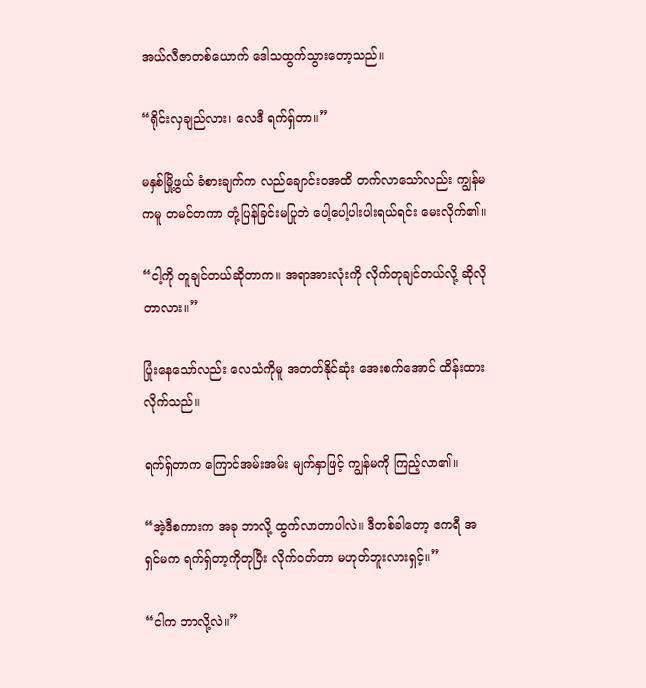အယ်လီဇာတစ်ယောက် ဒေါသထွက်သွားတော့သည်။

“ရိုင်းလှချည်လား၊ လေဒီ ရက်ရှ်တာ။”

မနှစ်မြို့ဖွယ် ခံစားချက်က လည်ချောင်းဝအထိ တက်လာသော်လည်း ကျွန်မကမူ တမင်တကာ တုံ့ပြန်ခြင်းမပြုဘဲ ပေါ့ပေါ့ပါးပါးရယ်ရင်း မေးလိုက်၏။

“ငါ့ကို တူချင်တယ်ဆိုတာက။ အရာအားလုံးကို လိုက်တုချင်တယ်လို့ ဆိုလိုတာလား။”

ပြုံးနေသော်လည်း လေသံကိုမူ အတတ်နိုင်ဆုံး အေးစက်အောင် ထိန်းထားလိုက်သည်။

ရက်ရှ်တာက ကြောင်အမ်းအမ်း မျက်နှာဖြင့် ကျွန်မကို ကြည့်လာ၏။

“အဲ့ဒီစကားက အခု ဘာလို့ ထွက်လာတာပါလဲ။ ဒီတစ်ခါတော့ ဧကရီ အရှင်မက ရက်ရှ်တာ့ကိုတုပြီး လိုက်ဝတ်တာ မဟုတ်ဘူးလားရှင့်။”

“ငါက ဘာလို့လဲ။”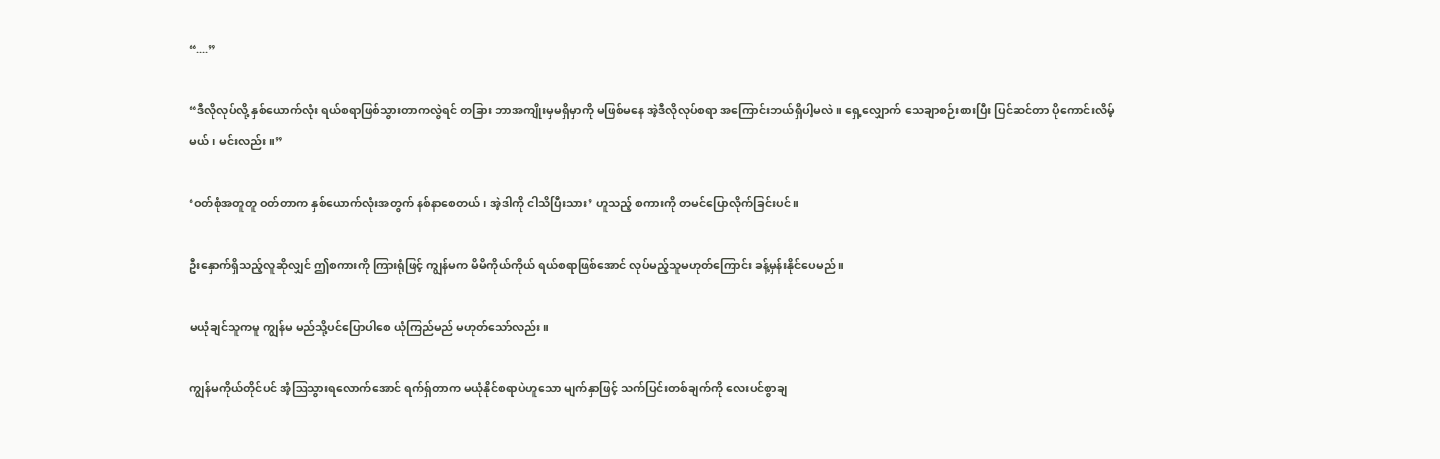“....”

“ဒီလိုလုပ်လို့ နှစ်ယောက်လုံး ရယ်စရာဖြစ်သွားတာကလွဲရင် တခြား ဘာအကျိုးမှမရှိမှာကို မဖြစ်မနေ အဲ့ဒီလိုလုပ်စရာ အကြောင်းဘယ်ရှိပါ့မလဲ။ ရှေ့လျှောက် သေချာစဉ်းစားပြီး ပြင်ဆင်တာ ပိုကောင်းလိမ့်မယ်၊ မင်းလည်း။”

‘ဝတ်စုံအတူတူ ဝတ်တာက နှစ်ယောက်လုံးအတွက် နစ်နာစေတယ်၊ အဲ့ဒါကို ငါသိပြီးသား’ ဟူသည့် စကားကို တမင်ပြောလိုက်ခြင်းပင်။

ဦးနှောက်ရှိသည့်လူဆိုလျှင် ဤစကားကို ကြားရုံဖြင့် ကျွန်မက မိမိကိုယ်ကိုယ် ရယ်စရာဖြစ်အောင် လုပ်မည့်သူမဟုတ်ကြောင်း ခန့်မှန်းနိုင်ပေမည်။

မယုံချင်သူကမူ ကျွန်မ မည်သို့ပင်ပြောပါစေ ယုံကြည်မည် မဟုတ်သော်လည်း။

ကျွန်မကိုယ်တိုင်ပင် အံ့ဩသွားရလောက်အောင် ရက်ရှ်တာက မယုံနိုင်စရာပဲဟူသော မျက်နှာဖြင့် သက်ပြင်းတစ်ချက်ကို လေးပင်စွာချ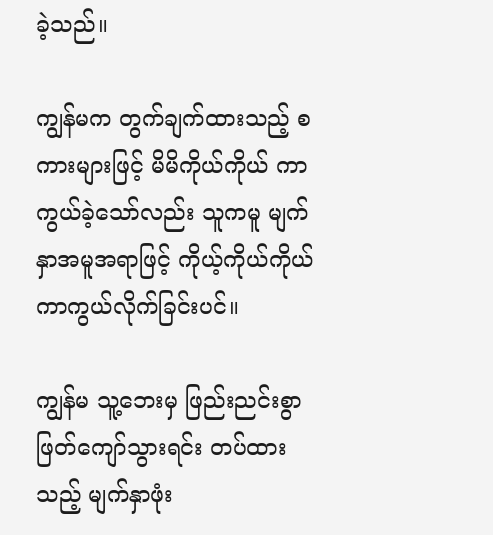ခဲ့သည်။

ကျွန်မက တွက်ချက်ထားသည့် စကားများဖြင့် မိမိကိုယ်ကိုယ် ကာကွယ်ခဲ့သော်လည်း သူကမူ မျက်နှာအမူအရာဖြင့် ကိုယ့်ကိုယ်ကိုယ် ကာကွယ်လိုက်ခြင်းပင်။

ကျွန်မ သူ့ဘေးမှ ဖြည်းညင်းစွာ ဖြတ်ကျော်သွားရင်း တပ်ထားသည့် မျက်နှာဖုံး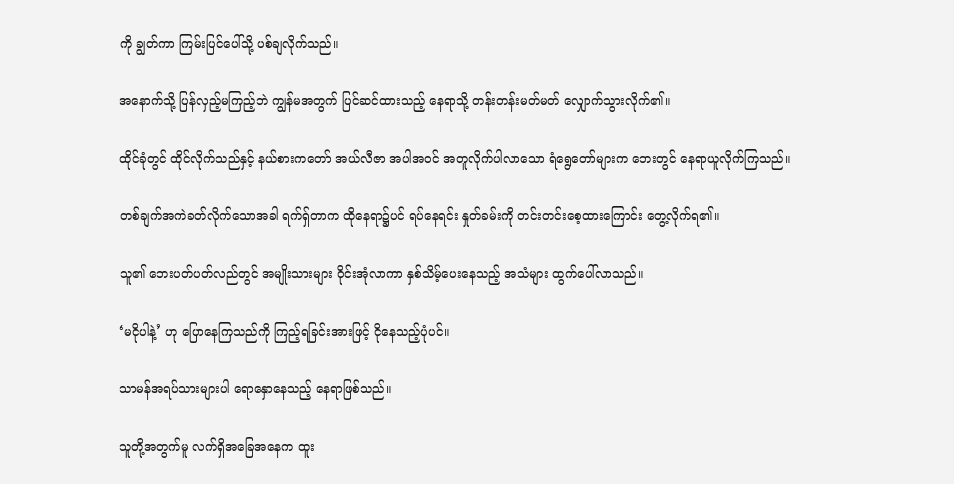ကို ချွတ်ကာ ကြမ်းပြင်ပေါ်သို့ ပစ်ချလိုက်သည်။

အနောက်သို့ ပြန်လှည့်မကြည့်ဘဲ ကျွန်မအတွက် ပြင်ဆင်ထားသည့် နေရာသို့ တန်းတန်းမတ်မတ် လျှောက်သွားလိုက်၏။

ထိုင်ခုံတွင် ထိုင်လိုက်သည်နှင့် နယ်စားကတော် အယ်လီဇာ အပါအဝင် အတူလိုက်ပါလာသော ရံရွေတော်များက ဘေးတွင် နေရာယူလိုက်ကြသည်။

တစ်ချက်အကဲခတ်လိုက်သောအခါ ရက်ရှ်တာက ထိုနေရာ၌ပင် ရပ်နေရင်း နှုတ်ခမ်းကို တင်းတင်းစေ့ထားကြောင်း တွေ့လိုက်ရ၏။

သူ၏ ဘေးပတ်ပတ်လည်တွင် အမျိုးသားများ ဝိုင်းအုံလာကာ နှစ်သိမ့်ပေးနေသည့် အသံများ ထွက်ပေါ်လာသည်။

‘မငိုပါနဲ့’ ဟု ပြောနေကြသည်ကို ကြည့်ရခြင်းအားဖြင့် ငိုနေသည့်ပုံပင်။

သာမန်အရပ်သားများပါ ရောနှောနေသည့် နေရာဖြစ်သည်။

သူတို့အတွက်မူ လက်ရှိအခြေအနေက ထူး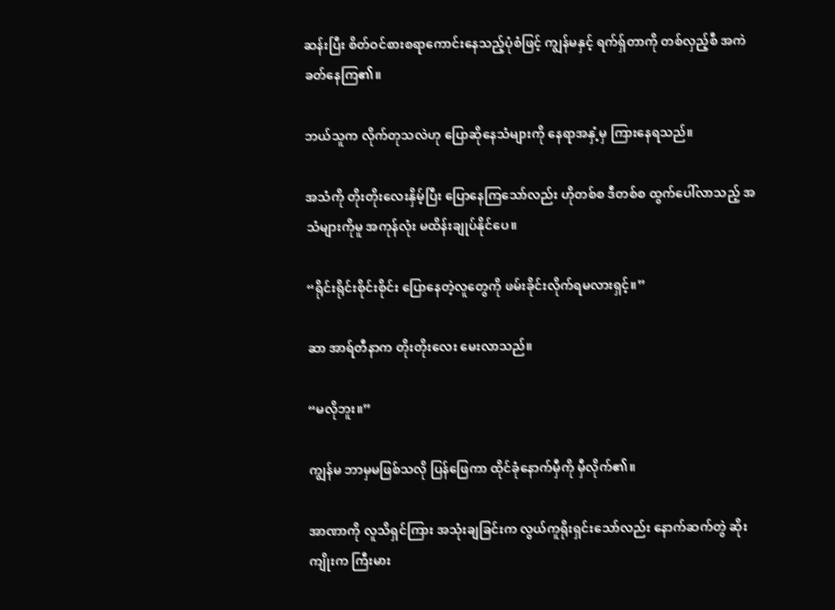ဆန်းပြီး စိတ်ဝင်စားစရာကောင်းနေသည့်ပုံစံဖြင့် ကျွန်မနှင့် ရက်ရှ်တာကို တစ်လှည့်စီ အကဲခတ်နေကြ၏။

ဘယ်သူက လိုက်တုသလဲဟု ပြောဆိုနေသံများကို နေရာအနှံ့မှ ကြားနေရသည်။

အသံကို တိုးတိုးလေးနှိမ့်ပြီး ပြောနေကြသော်လည်း ဟိုတစ်စ ဒီတစ်စ ထွက်ပေါ်လာသည့် အသံများကိုမူ အကုန်လုံး မထိန်းချုပ်နိုင်ပေ။

“ရိုင်းရိုင်းစိုင်းစိုင်း ပြောနေတဲ့လူတွေကို ဖမ်းခိုင်းလိုက်ရမလားရှင့်။”

ဆာ အာရ်တီနာက တိုးတိုးလေး မေးလာသည်။

“မလိုဘူး။”

ကျွန်မ ဘာမှမဖြစ်သလို ပြန်ဖြေကာ ထိုင်ခုံနောက်မှီကို မှီလိုက်၏။

အာဏာကို လူသိရှင်ကြား အသုံးချခြင်းက လွယ်ကူရိုးရှင်းသော်လည်း နောက်ဆက်တွဲ ဆိုးကျိုးက ကြီးမား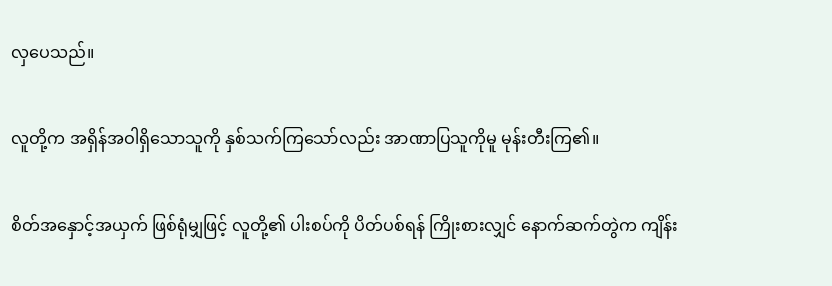လှပေသည်။

လူတို့က အရှိန်အဝါရှိသောသူကို နှစ်သက်ကြသော်လည်း အာဏာပြသူကိုမူ မုန်းတီးကြ၏။

စိတ်အနှောင့်အယှက် ဖြစ်ရုံမျှဖြင့် လူတို့၏ ပါးစပ်ကို ပိတ်ပစ်ရန် ကြိုးစားလျှင် နောက်ဆက်တွဲက ကျိန်း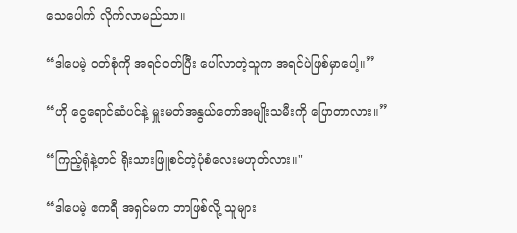သေပေါက် လိုက်လာမည်သာ။

“ဒါပေမဲ့ ဝတ်စုံကို အရင်ဝတ်ပြီး ပေါ်လာတဲ့သူက အရင်ပဲဖြစ်မှာပေါ့။”

“ဟို ငွေရောင်ဆံပင်နဲ့ မှူးမတ်အနွယ်တော်အမျိုးသမီးကို ပြောတာလား။”

“ကြည့်ရုံနဲ့တင် ရိုးသားဖြူစင်တဲ့ပုံစံလေးမဟုတ်လား။"

“ဒါပေမဲ့ ဧကရီ အရှင်မက ဘာဖြစ်လို့ သူများ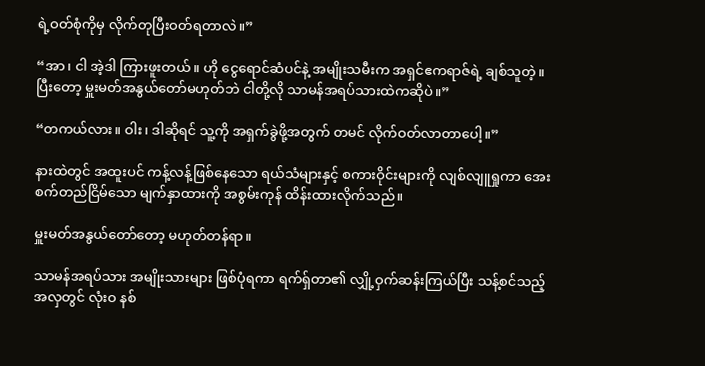ရဲ့ဝတ်စုံကိုမှ လိုက်တုပြီးဝတ်ရတာလဲ။”

“အာ၊ ငါ အဲ့ဒါ ကြားဖူးတယ်။ ဟို ငွေရောင်ဆံပင်နဲ့ အမျိုးသမီးက အရှင်ဧကရာဇ်ရဲ့ ချစ်သူတဲ့။ ပြီးတော့ မှူးမတ်အနွယ်တော်မဟုတ်ဘဲ ငါတို့လို သာမန်အရပ်သားထဲကဆိုပဲ။”

“တကယ်လား။ ဝါး၊ ဒါဆိုရင် သူ့ကို အရှက်ခွဲဖို့အတွက် တမင် လိုက်ဝတ်လာတာပေါ့။”

နားထဲတွင် အထူးပင် ကန့်လန့်ဖြစ်နေသော ရယ်သံများနှင့် စကားဝိုင်းများကို လျစ်လျူရှုကာ အေးစက်တည်ငြိမ်သော မျက်နှာထားကို အစွမ်းကုန် ထိန်းထားလိုက်သည်။

မှူးမတ်အနွယ်တော်တော့ မဟုတ်တန်ရာ။

သာမန်အရပ်သား အမျိုးသားများ ဖြစ်ပုံရကာ ရက်ရှ်တာ၏ လျှို့ဝှက်ဆန်းကြယ်ပြီး သန့်စင်သည့် အလှတွင် လုံးဝ နစ်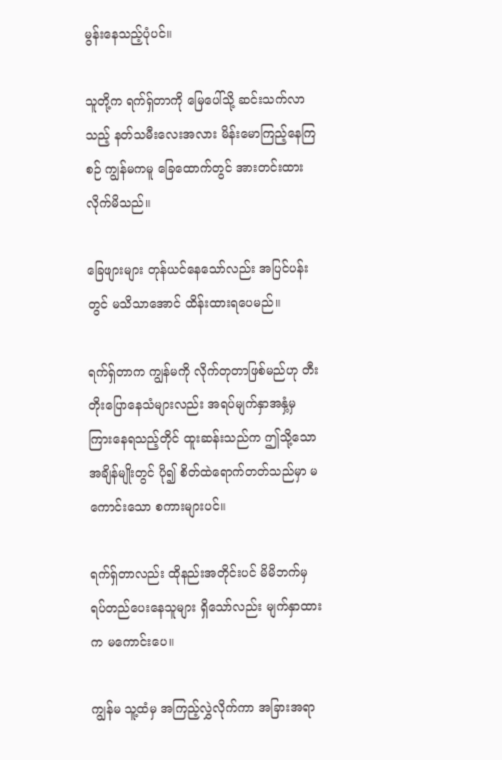မွန်းနေသည့်ပုံပင်။

သူတို့က ရက်ရှ်တာကို မြေပေါ်သို့ ဆင်းသက်လာသည့် နတ်သမီးလေးအလား မိန်းမောကြည့်နေကြစဉ် ကျွန်မကမူ ခြေထောက်တွင် အားတင်းထားလိုက်မိသည်။

ခြေဖျားများ တုန်ယင်နေသော်လည်း အပြင်ပန်းတွင် မသိသာအောင် ထိန်းထားရပေမည်။

ရက်ရှ်တာက ကျွန်မကို လိုက်တုတာဖြစ်မည်ဟု တီးတိုးပြောနေသံများလည်း အရပ်မျက်နှာအနှံ့မှ ကြားနေရသည့်တိုင် ထူးဆန်းသည်က ဤသို့သော အချိန်မျိုးတွင် ပို၍ စိတ်ထဲရောက်တတ်သည်မှာ မကောင်းသော စကားများပင်။

ရက်ရှ်တာလည်း ထိုနည်းအတိုင်းပင် မိမိဘက်မှ ရပ်တည်ပေးနေသူများ ရှိသော်လည်း မျက်နှာထားက မကောင်းပေ။

ကျွန်မ သူ့ထံမှ အကြည့်လွှဲလိုက်ကာ အခြားအရာ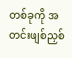တစ်ခုကို အတင်းဖျစ်ညှစ်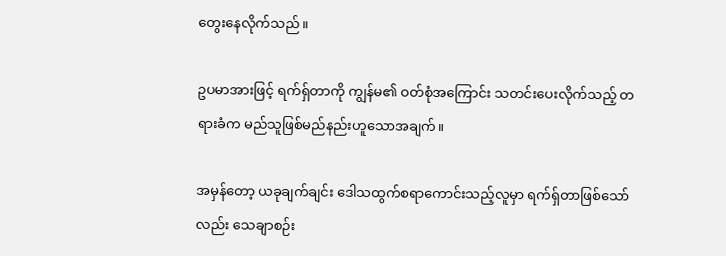တွေးနေလိုက်သည်။

ဥပမာအားဖြင့် ရက်ရှ်တာကို ကျွန်မ၏ ဝတ်စုံအကြောင်း သတင်းပေးလိုက်သည့် တရားခံက မည်သူဖြစ်မည်နည်းဟူသောအချက်။

အမှန်တော့ ယခုချက်ချင်း ဒေါသထွက်စရာကောင်းသည့်လူမှာ ရက်ရှ်တာဖြစ်သော်လည်း သေချာစဉ်း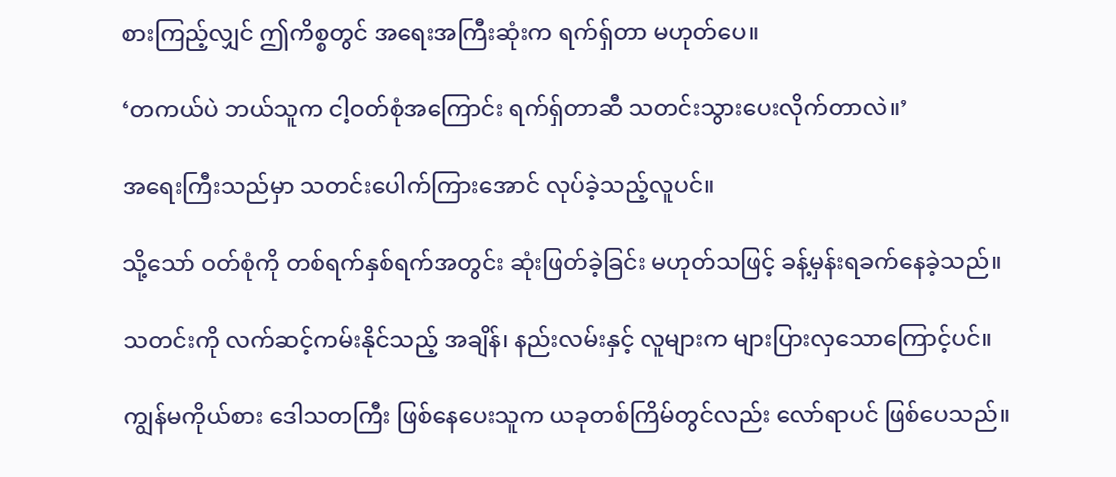စားကြည့်လျှင် ဤကိစ္စတွင် အရေးအကြီးဆုံးက ရက်ရှ်တာ မဟုတ်ပေ။

‘တကယ်ပဲ ဘယ်သူက ငါ့ဝတ်စုံအကြောင်း ရက်ရှ်တာဆီ သတင်းသွားပေးလိုက်တာလဲ။’

အရေးကြီးသည်မှာ သတင်းပေါက်ကြားအောင် လုပ်ခဲ့သည့်လူပင်။

သို့သော် ဝတ်စုံကို တစ်ရက်နှစ်ရက်အတွင်း ဆုံးဖြတ်ခဲ့ခြင်း မဟုတ်သဖြင့် ခန့်မှန်းရခက်နေခဲ့သည်။

သတင်းကို လက်ဆင့်ကမ်းနိုင်သည့် အချိန်၊ နည်းလမ်းနှင့် လူများက များပြားလှသောကြောင့်ပင်။

ကျွန်မကိုယ်စား ဒေါသတကြီး ဖြစ်နေပေးသူက ယခုတစ်ကြိမ်တွင်လည်း လော်ရာပင် ဖြစ်ပေသည်။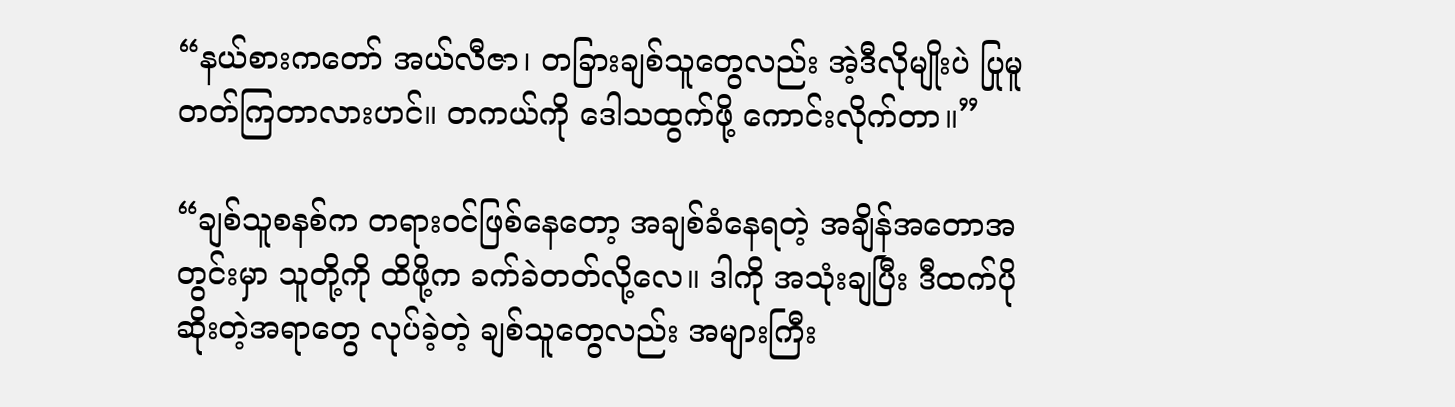“နယ်စားကတော် အယ်လီဇာ၊ တခြားချစ်သူတွေလည်း အဲ့ဒီလိုမျိုးပဲ ပြုမူတတ်ကြတာလားဟင်။ တကယ်ကို ဒေါသထွက်ဖို့ ကောင်းလိုက်တာ။”

“ချစ်သူစနစ်က တရားဝင်ဖြစ်နေတော့ အချစ်ခံနေရတဲ့ အချိန်အတောအတွင်းမှာ သူတို့ကို ထိဖို့က ခက်ခဲတတ်လို့လေ။ ဒါကို အသုံးချပြီး ဒီထက်ပိုဆိုးတဲ့အရာတွေ လုပ်ခဲ့တဲ့ ချစ်သူတွေလည်း အများကြီး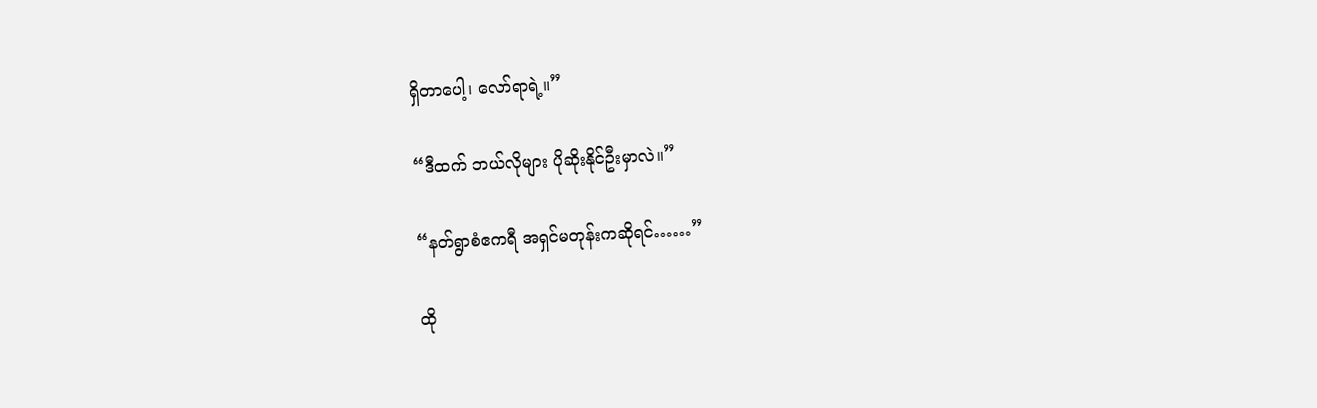ရှိတာပေါ့၊ လော်ရာရဲ့။”

“ဒီထက် ဘယ်လိုများ ပိုဆိုးနိုင်ဦးမှာလဲ။”

“နတ်ရွာစံဧကရီ အရှင်မတုန်းကဆိုရင်……”

ထို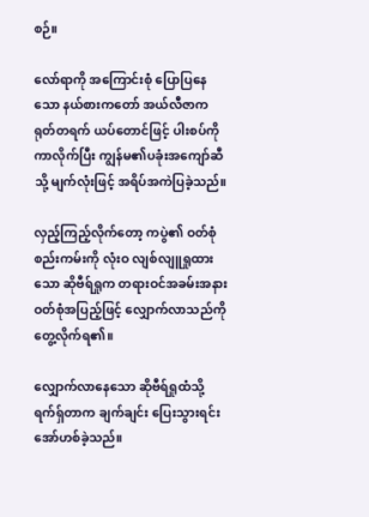စဉ်။

လော်ရာကို အကြောင်းစုံ ပြောပြနေသော နယ်စားကတော် အယ်လီဇာက ရုတ်တရက် ယပ်တောင်ဖြင့် ပါးစပ်ကို ကာလိုက်ပြီး ကျွန်မ၏ပခုံးအကျော်ဆီသို့ မျက်လုံးဖြင့် အရိပ်အကဲပြခဲ့သည်။

လှည့်ကြည့်လိုက်တော့ ကပွဲ၏ ဝတ်စုံစည်းကမ်းကို လုံးဝ လျစ်လျူရှုထားသော ဆိုဗီရ်ရှုက တရားဝင်အခမ်းအနားဝတ်စုံအပြည့်ဖြင့် လျှောက်လာသည်ကို တွေ့လိုက်ရ၏။

လျှောက်လာနေသော ဆိုဗီရ်ရှုထံသို့ ရက်ရှ်တာက ချက်ချင်း ပြေးသွားရင်း အော်ဟစ်ခဲ့သည်။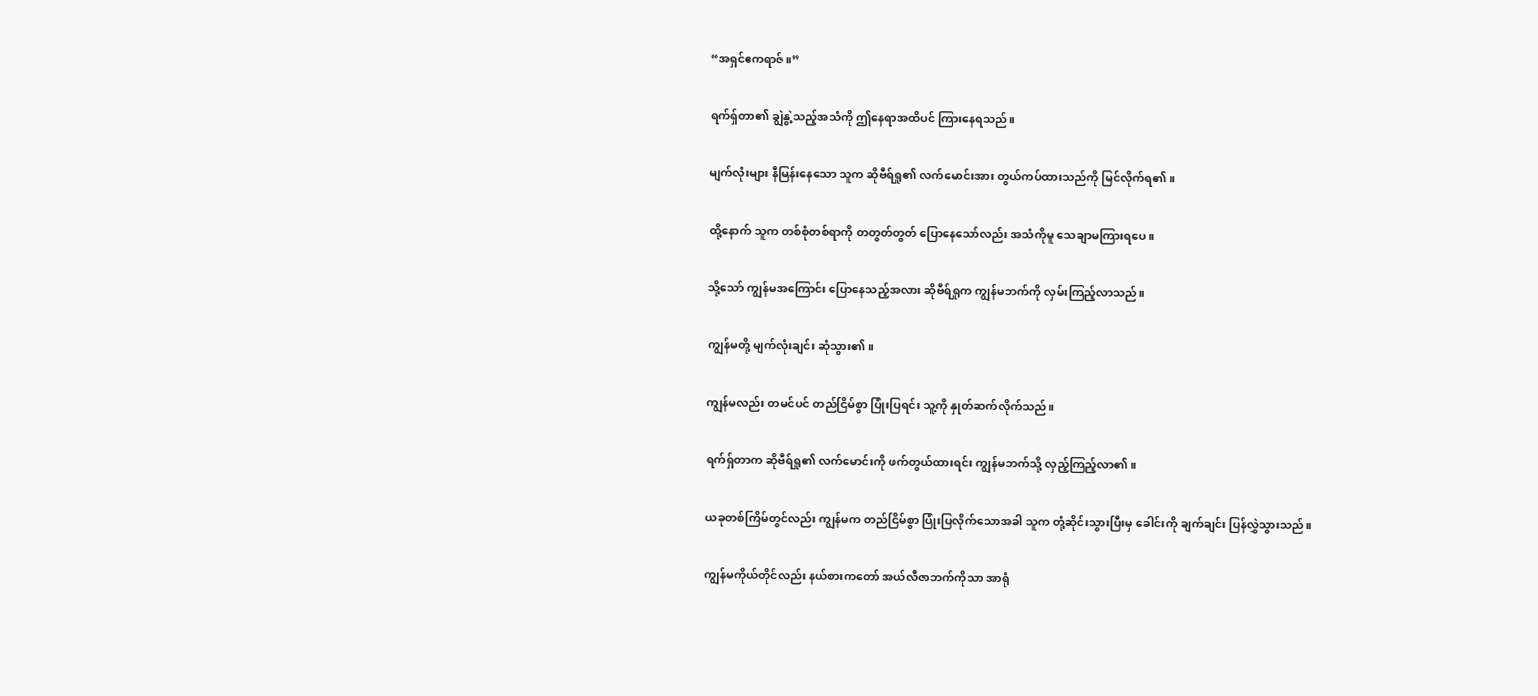“အရှင်ဧကရာဇ်။”

ရက်ရှ်တာ၏ ချွဲနွဲ့သည့်အသံကို ဤနေရာအထိပင် ကြားနေရသည်။

မျက်လုံးများ နီမြန်းနေသော သူက ဆိုဗီရ်ရှု၏ လက်မောင်းအား တွယ်ကပ်ထားသည်ကို မြင်လိုက်ရ၏။

ထို့နောက် သူက တစ်စုံတစ်ရာကို တတွတ်တွတ် ပြောနေသော်လည်း အသံကိုမူ သေချာမကြားရပေ။

သို့သော် ကျွန်မအကြောင်း ပြောနေသည့်အလား ဆိုဗီရ်ရှုက ကျွန်မဘက်ကို လှမ်းကြည့်လာသည်။

ကျွန်မတို့ မျက်လုံးချင်း ဆုံသွား၏။

ကျွန်မလည်း တမင်ပင် တည်ငြိမ်စွာ ပြုံးပြရင်း သူ့ကို နှုတ်ဆက်လိုက်သည်။

ရက်ရှ်တာက ဆိုဗီရ်ရှု၏ လက်မောင်းကို ဖက်တွယ်ထားရင်း ကျွန်မဘက်သို့ လှည့်ကြည့်လာ၏။

ယခုတစ်ကြိမ်တွင်လည်း ကျွန်မက တည်ငြိမ်စွာ ပြုံးပြလိုက်သောအခါ သူက တုံ့ဆိုင်းသွားပြီးမှ ခေါင်းကို ချက်ချင်း ပြန်လွှဲသွားသည်။

ကျွန်မကိုယ်တိုင်လည်း နယ်စားကတော် အယ်လီဇာဘက်ကိုသာ အာရုံ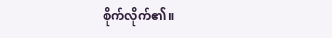စိုက်လိုက်၏။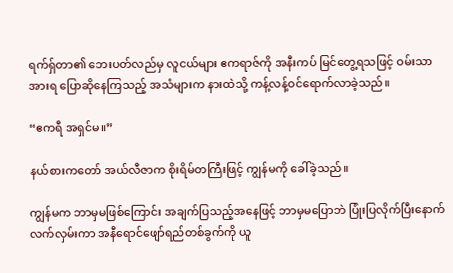ရက်ရှ်တာ၏ ဘေးပတ်လည်မှ လူငယ်များ ဧကရာဇ်ကို အနီးကပ် မြင်တွေ့ရသဖြင့် ဝမ်းသာအားရ ပြောဆိုနေကြသည့် အသံများက နားထဲသို့ ကန့်လန့်ဝင်ရောက်လာခဲ့သည်။

“ဧကရီ အရှင်မ။”

နယ်စားကတော် အယ်လီဇာက စိုးရိမ်တကြီးဖြင့် ကျွန်မကို ခေါ်ခဲ့သည်။

ကျွန်မက ဘာမှမဖြစ်ကြောင်း အချက်ပြသည့်အနေဖြင့် ဘာမှမပြောဘဲ ပြုံးပြလိုက်ပြီးနောက် လက်လှမ်းကာ အနီရောင်ဖျော်ရည်တစ်ခွက်ကို ယူ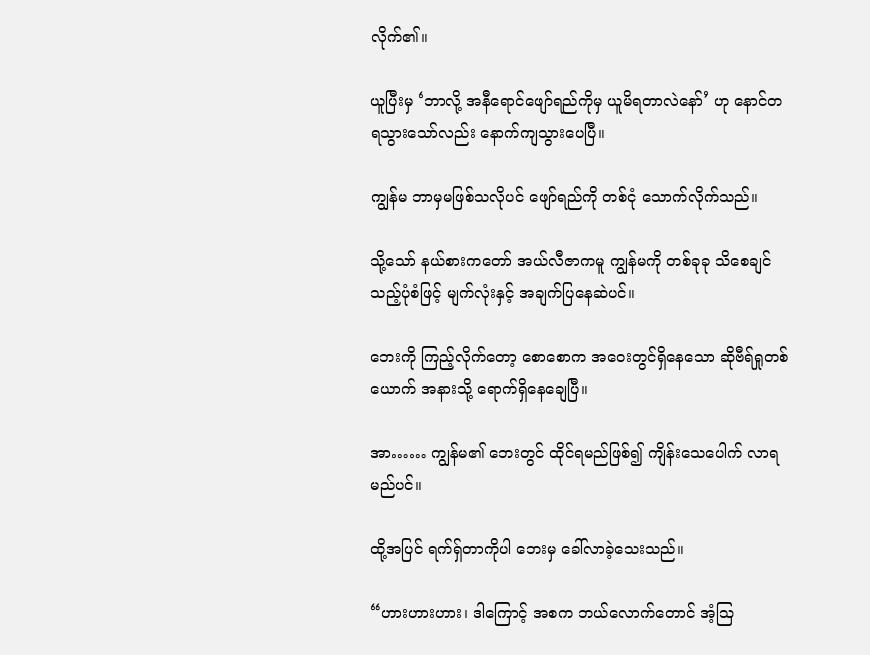လိုက်၏။

ယူပြီးမှ ‘ဘာလို့ အနီရောင်ဖျော်ရည်ကိုမှ ယူမိရတာလဲနော်’ ဟု နောင်တရသွားသော်လည်း နောက်ကျသွားပေပြီ။

ကျွန်မ ဘာမှမဖြစ်သလိုပင် ဖျော်ရည်ကို တစ်ငုံ သောက်လိုက်သည်။

သို့သော် နယ်စားကတော် အယ်လီဇာကမူ ကျွန်မကို တစ်ခုခု သိစေချင်သည့်ပုံစံဖြင့် မျက်လုံးနှင့် အချက်ပြနေဆဲပင်။

ဘေးကို ကြည့်လိုက်တော့ စောစောက အဝေးတွင်ရှိနေသော ဆိုဗီရ်ရှုတစ်ယောက် အနားသို့ ရောက်ရှိနေချေပြီ။

အာ…… ကျွန်မ၏ ဘေးတွင် ထိုင်ရမည်ဖြစ်၍ ကျိန်းသေပေါက် လာရမည်ပင်။

ထို့အပြင် ရက်ရှ်တာကိုပါ ဘေးမှ ခေါ်လာခဲ့သေးသည်။

“ဟားဟားဟား၊ ဒါကြောင့် အစက ဘယ်လောက်တောင် အံ့ဩ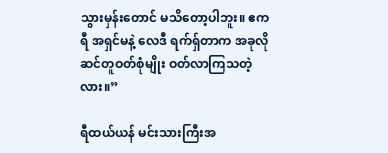သွားမှန်းတောင် မသိတော့ပါဘူး။ ဧကရီ အရှင်မနဲ့ လေဒီ ရက်ရှ်တာက အခုလို ဆင်တူဝတ်စုံမျိုး ဝတ်လာကြသတဲ့လား။”

ရီထယ်ယန် မင်းသားကြီးအ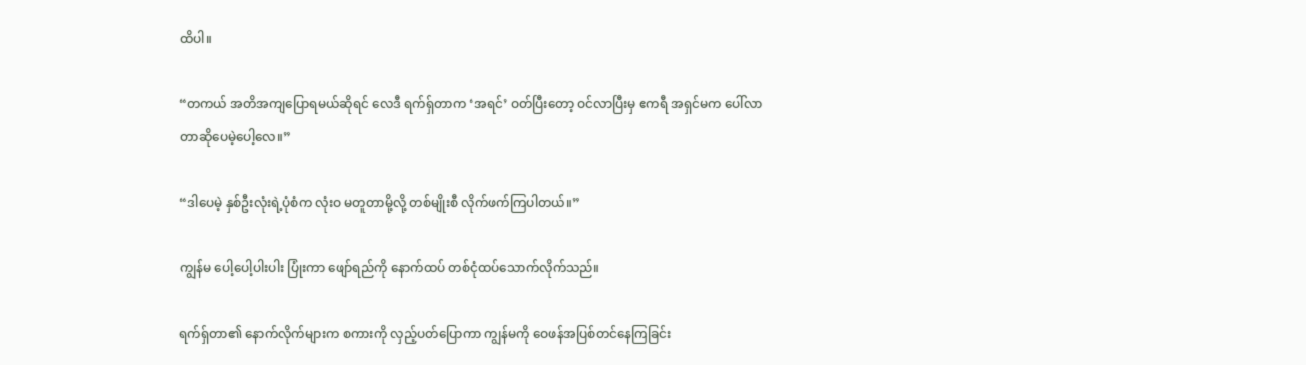ထိပါ။

“တကယ် အတိအကျပြောရမယ်ဆိုရင် လေဒီ ရက်ရှ်တာက ‘အရင်’ ဝတ်ပြီးတော့ ဝင်လာပြီးမှ ဧကရီ အရှင်မက ပေါ်လာတာဆိုပေမဲ့ပေါ့လေ။”

“ဒါပေမဲ့ နှစ်ဦးလုံးရဲ့ပုံစံက လုံးဝ မတူတာမို့လို့ တစ်မျိုးစီ လိုက်ဖက်ကြပါတယ်။”

ကျွန်မ ပေါ့ပေါ့ပါးပါး ပြုံးကာ ဖျော်ရည်ကို နောက်ထပ် တစ်ငုံထပ်သောက်လိုက်သည်။

ရက်ရှ်တာ၏ နောက်လိုက်များက စကားကို လှည့်ပတ်ပြောကာ ကျွန်မကို ဝေဖန်အပြစ်တင်နေကြခြင်း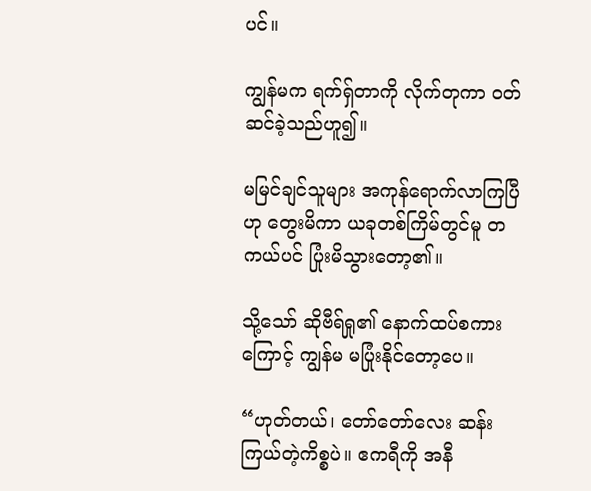ပင်။

ကျွန်မက ရက်ရှ်တာကို လိုက်တုကာ ဝတ်ဆင်ခဲ့သည်ဟူ၍။

မမြင်ချင်သူများ အကုန်ရောက်လာကြပြီဟု တွေးမိကာ ယခုတစ်ကြိမ်တွင်မူ တကယ်ပင် ပြုံးမိသွားတော့၏။

သို့သော် ဆိုဗီရ်ရှု၏ နောက်ထပ်စကားကြောင့် ကျွန်မ မပြုံးနိုင်တော့ပေ။

“ဟုတ်တယ်၊ တော်တော်လေး ဆန်းကြယ်တဲ့ကိစ္စပဲ။ ဧကရီကို အနီ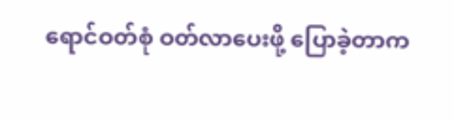ရောင်ဝတ်စုံ ဝတ်လာပေးဖို့ ပြောခဲ့တာက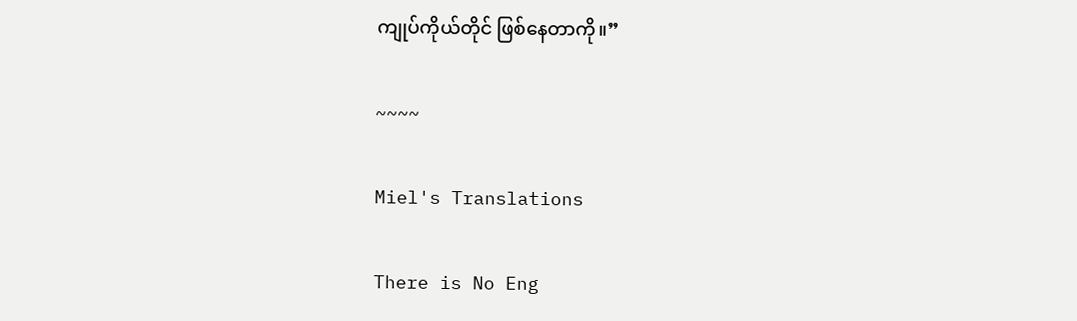ကျုပ်ကိုယ်တိုင် ဖြစ်နေတာကို။”

~~~~

Miel's Translations

There is No Eng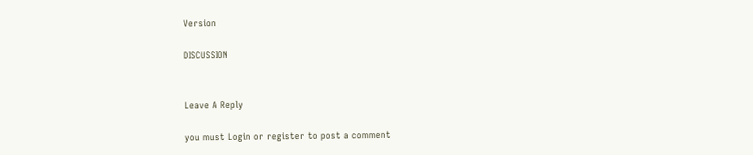Version

DISCUSSION


Leave A Reply

you must Login or register to post a comment